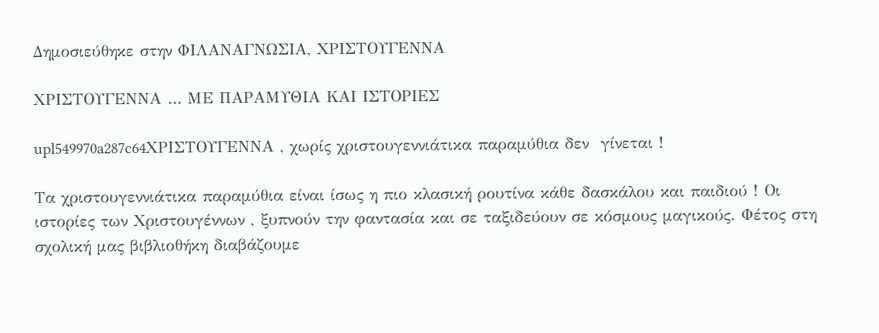Δημοσιεύθηκε στην ΦΙΛΑΝΑΓΝΩΣΙΑ, ΧΡΙΣΤΟΥΓΕΝΝΑ

ΧΡΙΣΤΟΥΓΕΝΝΑ … ΜΕ ΠΑΡΑΜΥΘΙΑ ΚΑΙ ΙΣΤΟΡΙΕΣ

upl549970a287c64ΧΡΙΣΤΟΥΓΕΝΝΑ , χωρίς χριστουγεννιάτικα παραμύθια δεν  γίνεται !

Τα χριστουγεννιάτικα παραμύθια είναι ίσως η πιο κλασική ρουτίνα κάθε δασκάλου και παιδιού ! Οι ιστορίες των Χριστουγέννων , ξυπνούν την φαντασία και σε ταξιδεύουν σε κόσμους μαγικούς. Φέτος στη σχολική μας βιβλιοθήκη διαβάζουμε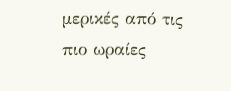μερικές από τις πιο ωραίες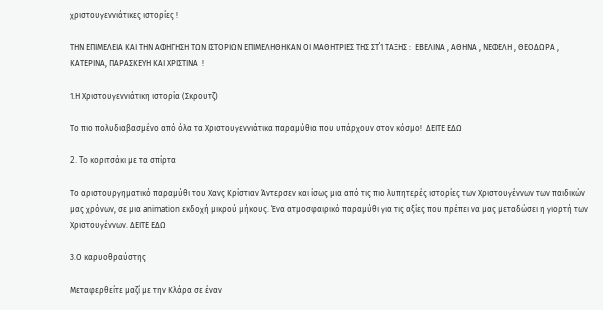χριστουγεννιάτικες ιστορίες !

ΤΗΝ ΕΠΙΜΕΛΕΙΑ ΚΑΙ ΤΗΝ ΑΦΗΓΗΣΗ ΤΩΝ ΙΣΤΟΡΙΩΝ ΕΠΙΜΕΛΗΘΗΚΑΝ ΟΙ ΜΑΘΗΤΡΙΕΣ ΤΗΣ ΣΤ΄1 ΤΑΞΗΣ :  ΕΒΕΛΙΝΑ , ΑΘΗΝΑ , ΝΕΦΕΛΗ , ΘΕΟΔΩΡΑ , ΚΑΤΕΡΙΝΑ, ΠΑΡΑΣΚΕΥΗ ΚΑΙ ΧΡΙΣΤΙΝΑ  !

1.Η Χριστουγεννιάτικη ιστορία (Σκρουτζ)

Το πιο πολυδιαβασμένο από όλα τα Χριστουγεννιάτικα παραμύθια που υπάρχουν στον κόσμο!  ΔΕΙΤΕ ΕΔΩ

2. To κοριτσάκι με τα σπίρτα

Το αριστουργηματικό παραμύθι του Χανς Κρίστιαν Άντερσεν και ίσως μια από τις πιο λυπητερές ιστορίες των Χριστουγέννων των παιδικών μας χρόνων, σε μια animation εκδοχή μικρού μήκους. Ένα ατμοσφαιρικό παραμύθι για τις αξίες που πρέπει να μας μεταδώσει η γιορτή των Χριστουγέννων. ΔΕΙΤΕ ΕΔΩ

3.Ο καρυοθραύστης

Μεταφερθείτε μαζί με την Κλάρα σε έναν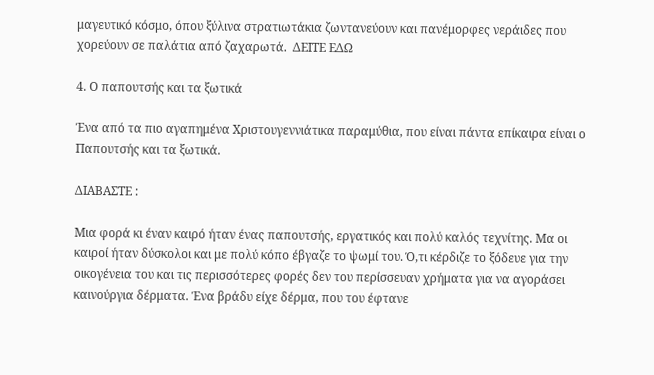μαγευτικό κόσμο, όπου ξύλινα στρατιωτάκια ζωντανεύουν και πανέμορφες νεράιδες που χορεύουν σε παλάτια από ζαχαρωτά.  ΔΕΙΤΕ ΕΔΩ

4. Ο παπουτσής και τα ξωτικά

Ένα από τα πιο αγαπημένα Χριστουγεννιάτικα παραμύθια, που είναι πάντα επίκαιρα είναι ο Παπουτσής και τα ξωτικά.

ΔΙΑΒΑΣΤΕ :

Μια φορά κι έναν καιρό ήταν ένας παπουτσής, εργατικός και πολύ καλός τεχνίτης. Μα οι καιροί ήταν δύσκολοι και με πολύ κόπο έβγαζε το ψωμί του. Ό,τι κέρδιζε το ξόδευε για την οικογένεια του και τις περισσότερες φορές δεν του περίσσευαν χρήματα για να αγοράσει καινούργια δέρματα. Ένα βράδυ είχε δέρμα, που του έφτανε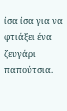ίσα ίσα για να φτιάξει ένα ζευγάρι παπούτσια.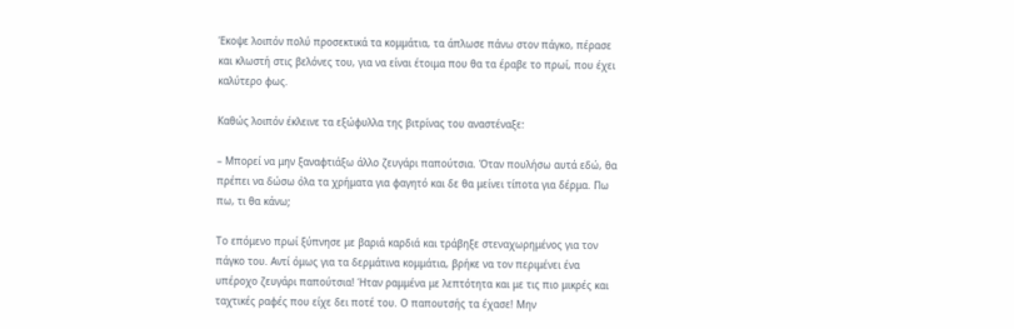Έκοψε λοιπόν πολύ προσεκτικά τα κομμάτια, τα άπλωσε πάνω στον πάγκο, πέρασε και κλωστή στις βελόνες του, για να είναι έτοιμα που θα τα έραβε το πρωί, που έχει καλύτερο φως.

Καθώς λοιπόν έκλεινε τα εξώφυλλα της βιτρίνας του αναστέναξε:

– Μπορεί να μην ξαναφτιάξω άλλο ζευγάρι παπούτσια. Όταν πουλήσω αυτά εδώ, θα πρέπει να δώσω όλα τα χρήματα για φαγητό και δε θα μείνει τίποτα για δέρμα. Πω πω, τι θα κάνω;

Το επόμενο πρωί ξύπνησε με βαριά καρδιά και τράβηξε στεναχωρημένος για τον πάγκο του. Αντί όμως για τα δερμάτινα κομμάτια, βρήκε να τον περιμένει ένα υπέροχο ζευγάρι παπούτσια! Ήταν ραμμένα με λεπτότητα και με τις πιο μικρές και ταχτικές ραφές που είχε δει ποτέ του. Ο παπουτσής τα έχασε! Μην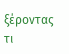ξέροντας τι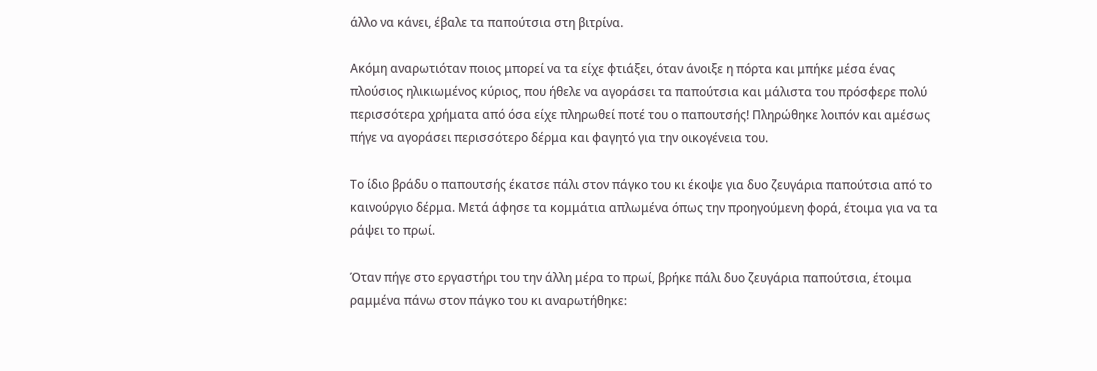άλλο να κάνει, έβαλε τα παπούτσια στη βιτρίνα.

Ακόμη αναρωτιόταν ποιος μπορεί να τα είχε φτιάξει, όταν άνοιξε η πόρτα και μπήκε μέσα ένας πλούσιος ηλικιωμένος κύριος, που ήθελε να αγοράσει τα παπούτσια και μάλιστα του πρόσφερε πολύ περισσότερα χρήματα από όσα είχε πληρωθεί ποτέ του ο παπουτσής! Πληρώθηκε λοιπόν και αμέσως πήγε να αγοράσει περισσότερο δέρμα και φαγητό για την οικογένεια του.

Το ίδιο βράδυ ο παπουτσής έκατσε πάλι στον πάγκο του κι έκοψε για δυο ζευγάρια παπούτσια από το καινούργιο δέρμα. Μετά άφησε τα κομμάτια απλωμένα όπως την προηγούμενη φορά, έτοιμα για να τα ράψει το πρωί.

Όταν πήγε στο εργαστήρι του την άλλη μέρα το πρωί, βρήκε πάλι δυο ζευγάρια παπούτσια, έτοιμα ραμμένα πάνω στον πάγκο του κι αναρωτήθηκε: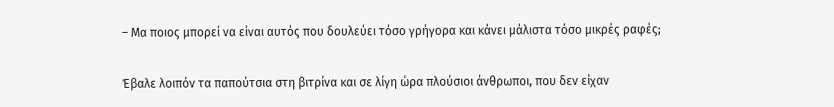– Μα ποιος μπορεί να είναι αυτός που δουλεύει τόσο γρήγορα και κάνει μάλιστα τόσο μικρές ραφές;

Έβαλε λοιπόν τα παπούτσια στη βιτρίνα και σε λίγη ώρα πλούσιοι άνθρωποι, που δεν είχαν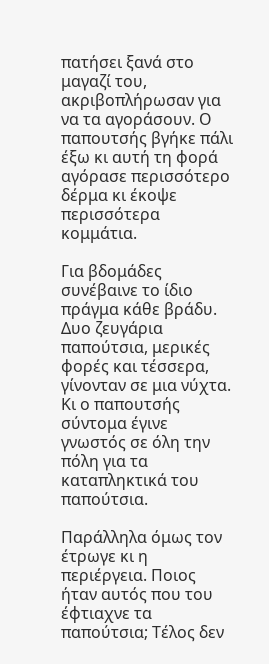πατήσει ξανά στο μαγαζί του, ακριβοπλήρωσαν για να τα αγοράσουν. Ο παπουτσής βγήκε πάλι έξω κι αυτή τη φορά αγόρασε περισσότερο δέρμα κι έκοψε περισσότερα κομμάτια.

Για βδομάδες συνέβαινε το ίδιο πράγμα κάθε βράδυ. Δυο ζευγάρια παπούτσια, μερικές φορές και τέσσερα, γίνονταν σε μια νύχτα. Κι ο παπουτσής σύντομα έγινε γνωστός σε όλη την πόλη για τα καταπληκτικά του παπούτσια.

Παράλληλα όμως τον έτρωγε κι η περιέργεια. Ποιος ήταν αυτός που του έφτιαχνε τα παπούτσια; Τέλος δεν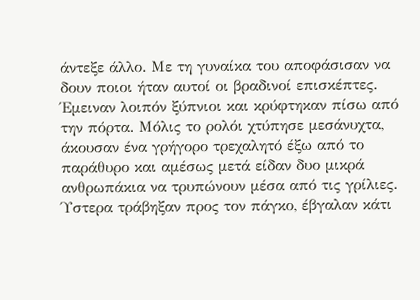άντεξε άλλο. Με τη γυναίκα του αποφάσισαν να δουν ποιοι ήταν αυτοί οι βραδινοί επισκέπτες. Έμειναν λοιπόν ξύπνιοι και κρύφτηκαν πίσω από την πόρτα. Μόλις το ρολόι χτύπησε μεσάνυχτα, άκουσαν ένα γρήγορο τρεχαλητό έξω από το παράθυρο και αμέσως μετά είδαν δυο μικρά ανθρωπάκια να τρυπώνουν μέσα από τις γρίλιες. Ύστερα τράβηξαν προς τον πάγκο, έβγαλαν κάτι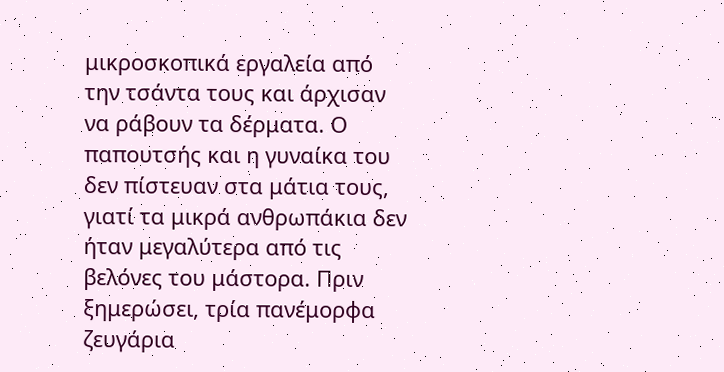μικροσκοπικά εργαλεία από την τσάντα τους και άρχισαν να ράβουν τα δέρματα. Ο παπουτσής και η γυναίκα του δεν πίστευαν στα μάτια τους, γιατί τα μικρά ανθρωπάκια δεν ήταν μεγαλύτερα από τις βελόνες του μάστορα. Πριν ξημερώσει, τρία πανέμορφα ζευγάρια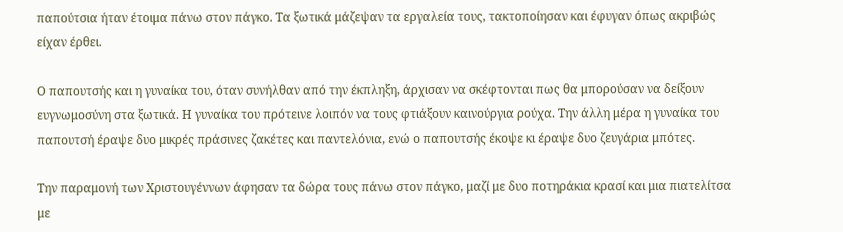παπούτσια ήταν έτοιμα πάνω στον πάγκο. Τα ξωτικά μάζεψαν τα εργαλεία τους, τακτοποίησαν και έφυγαν όπως ακριβώς είχαν έρθει.

Ο παπουτσής και η γυναίκα του, όταν συνήλθαν από την έκπληξη, άρχισαν να σκέφτονται πως θα μπορούσαν να δείξουν ευγνωμοσύνη στα ξωτικά. Η γυναίκα του πρότεινε λοιπόν να τους φτιάξουν καινούργια ρούχα. Την άλλη μέρα η γυναίκα του  παπουτσή έραψε δυο μικρές πράσινες ζακέτες και παντελόνια, ενώ ο παπουτσής έκοψε κι έραψε δυο ζευγάρια μπότες.

Την παραμονή των Χριστουγέννων άφησαν τα δώρα τους πάνω στον πάγκο, μαζί με δυο ποτηράκια κρασί και μια πιατελίτσα  με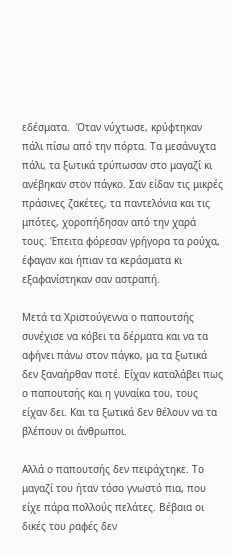εδέσματα.  Όταν νύχτωσε, κρύφτηκαν πάλι πίσω από την πόρτα. Τα μεσάνυχτα πάλι, τα ξωτικά τρύπωσαν στο μαγαζί κι ανέβηκαν στον πάγκο. Σαν είδαν τις μικρές πράσινες ζακέτες, τα παντελόνια και τις μπότες, χοροπήδησαν από την χαρά τους. Έπειτα φόρεσαν γρήγορα τα ρούχα, έφαγαν και ήπιαν τα κεράσματα κι εξαφανίστηκαν σαν αστραπή.

Μετά τα Χριστούγεννα ο παπουτσής συνέχισε να κόβει τα δέρματα και να τα αφήνει πάνω στον πάγκο, μα τα ξωτικά δεν ξαναήρθαν ποτέ. Είχαν καταλάβει πως ο παπουτσής και η γυναίκα του, τους είχαν δει. Και τα ξωτικά δεν θέλουν να τα βλέπουν οι άνθρωποι.

Αλλά ο παπουτσής δεν πειράχτηκε. Το μαγαζί του ήταν τόσο γνωστό πια, που είχε πάρα πολλούς πελάτες. Βέβαια οι δικές του ραφές δεν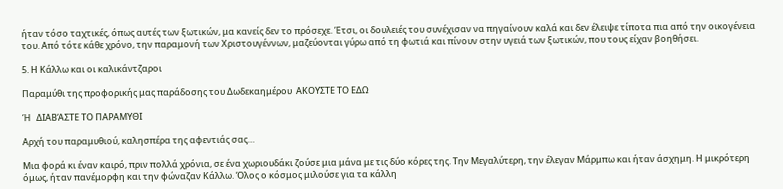ήταν τόσο ταχτικές, όπως αυτές των ξωτικών, μα κανείς δεν το πρόσεχε. Έτσι, οι δουλειές του συνέχισαν να πηγαίνουν καλά και δεν έλειψε τίποτα πια από την οικογένεια του. Από τότε κάθε χρόνο, την παραμονή των Χριστουγέννων, μαζεύονται γύρω από τη φωτιά και πίνουν στην υγειά των ξωτικών, που τους είχαν βοηθήσει.

5. Η Κάλλω και οι καλικάντζαροι

Παραμύθι της προφορικής μας παράδοσης του Δωδεκαημέρου  ΑΚΟΥΣΤΕ ΤΟ ΕΔΩ

Ή   ΔΙΑΒΆΣΤΕ ΤΟ ΠΑΡΑΜΥΘΙ

Αρχή του παραμυθιού, καλησπέρα της αφεντιάς σας…

Μια φορά κι έναν καιρό, πριν πολλά χρόνια, σε ένα χωριουδάκι ζούσε μια μάνα με τις δύο κόρες της. Την Μεγαλύτερη, την έλεγαν Μάρμπω και ήταν άσχημη. Η μικρότερη όμως, ήταν πανέμορφη και την φώναζαν Κάλλω. Όλος ο κόσμος μιλούσε για τα κάλλη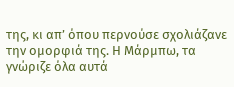της, κι απ’ όπου περνούσε σχολιάζανε την ομορφιά της. Η Μάρμπω, τα γνώριζε όλα αυτά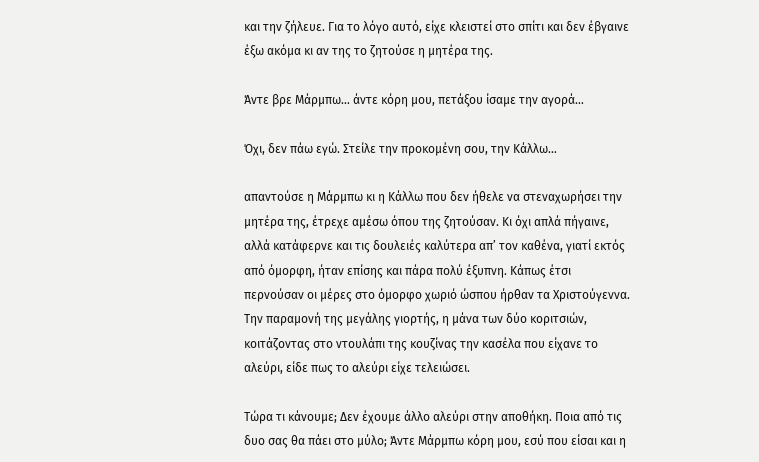και την ζήλευε. Για το λόγο αυτό, είχε κλειστεί στο σπίτι και δεν έβγαινε έξω ακόμα κι αν της το ζητούσε η μητέρα της.

Άντε βρε Μάρμπω… άντε κόρη μου, πετάξου ίσαμε την αγορά…

Όχι, δεν πάω εγώ. Στείλε την προκομένη σου, την Κάλλω…

απαντούσε η Μάρμπω κι η Κάλλω που δεν ήθελε να στεναχωρήσει την μητέρα της, έτρεχε αμέσω όπου της ζητούσαν. Κι όχι απλά πήγαινε, αλλά κατάφερνε και τις δουλειές καλύτερα απ’ τον καθένα, γιατί εκτός από όμορφη, ήταν επίσης και πάρα πολύ έξυπνη. Κάπως έτσι περνούσαν οι μέρες στο όμορφο χωριό ώσπου ήρθαν τα Χριστούγεννα. Την παραμονή της μεγάλης γιορτής, η μάνα των δύο κοριτσιών, κοιτάζοντας στο ντουλάπι της κουζίνας την κασέλα που είχανε το αλεύρι, είδε πως το αλεύρι είχε τελειώσει.

Τώρα τι κάνουμε; Δεν έχουμε άλλο αλεύρι στην αποθήκη. Ποια από τις δυο σας θα πάει στο μύλο; Άντε Μάρμπω κόρη μου, εσύ που είσαι και η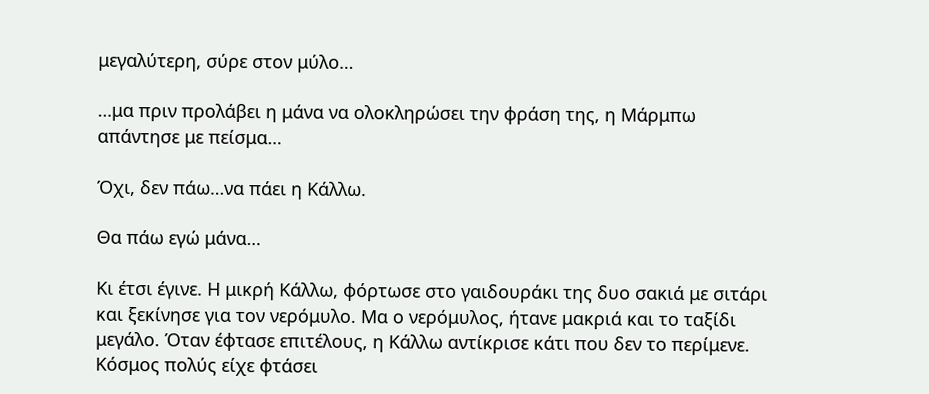μεγαλύτερη, σύρε στον μύλο…

…μα πριν προλάβει η μάνα να ολοκληρώσει την φράση της, η Μάρμπω απάντησε με πείσμα…

Όχι, δεν πάω…να πάει η Κάλλω.

Θα πάω εγώ μάνα…

Κι έτσι έγινε. Η μικρή Κάλλω, φόρτωσε στο γαιδουράκι της δυο σακιά με σιτάρι και ξεκίνησε για τον νερόμυλο. Μα ο νερόμυλος, ήτανε μακριά και το ταξίδι μεγάλο. Όταν έφτασε επιτέλους, η Κάλλω αντίκρισε κάτι που δεν το περίμενε. Κόσμος πολύς είχε φτάσει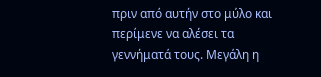πριν από αυτήν στο μύλο και περίμενε να αλέσει τα γεννήματά τους. Μεγάλη η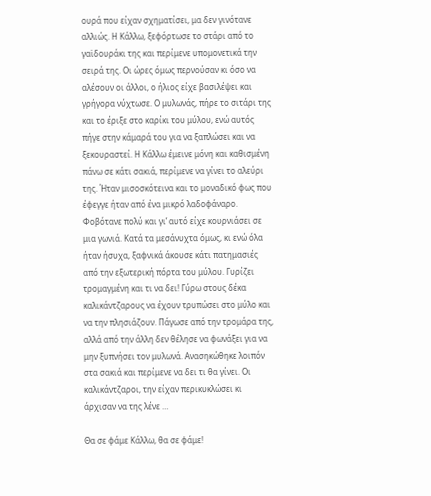ουρά που είχαν σχηματίσει, μα δεν γινότανε αλλιώς. Η Κάλλω, ξεφόρτωσε το στάρι από το γαϊδουράκι της και περίμενε υπομονετικά την σειρά της. Οι ώρες όμως περνούσαν κι όσο να αλέσουν οι άλλοι, ο ήλιος είχε βασιλέψει και γρήγορα νύχτωσε. Ο μυλωνάς, πήρε το σιτάρι της και το έριξε στο καρίκι του μύλου, ενώ αυτός πήγε στην κάμαρά του για να ξαπλώσει και να ξεκουραστεί. Η Κάλλω έμεινε μόνη και καθισμένη πάνω σε κάτι σακιά, περίμενε να γίνει το αλεύρι της. Ήταν μισοσκότεινα και το μοναδικό φως που έφεγγε ήταν από ένα μικρό λαδοφάναρο. Φοβότανε πολύ και γι’ αυτό είχε κουρνιάσει σε μια γωνιά. Κατά τα μεσάνυχτα όμως, κι ενώ όλα ήταν ήσυχα, ξαφνικά άκουσε κάτι πατημασιές από την εξωτερική πόρτα του μύλου. Γυρίζει τρομαγμένη και τι να δει! Γύρω στους δέκα καλικάντζαρους να έχουν τρυπώσει στο μύλο και να την πλησιάζουν. Πάγωσε από την τρομάρα της, αλλά από την άλλη δεν θέλησε να φωνάξει για να μην ξυπνήσει τον μυλωνά. Ανασηκώθηκε λοιπόν στα σακιά και περίμενε να δει τι θα γίνει. Οι καλικάντζαροι, την είχαν περικυκλώσει κι άρχισαν να της λένε …

Θα σε φάμε Κάλλω, θα σε φάμε!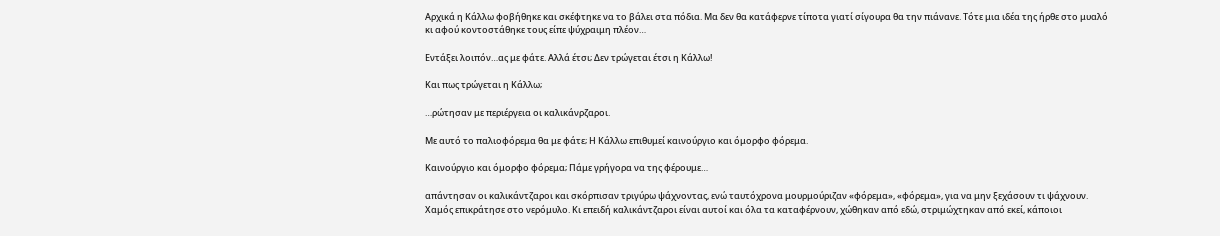Αρχικά η Κάλλω φοβήθηκε και σκέφτηκε να το βάλει στα πόδια. Μα δεν θα κατάφερνε τίποτα γιατί σίγουρα θα την πιάνανε. Τότε μια ιδέα της ήρθε στο μυαλό κι αφού κοντοστάθηκε τους είπε ψύχραιμη πλέον…

Εντάξει λοιπόν…ας με φάτε. Αλλά έτσι; Δεν τρώγεται έτσι η Κάλλω!

Και πως τρώγεται η Κάλλω;

…ρώτησαν με περιέργεια οι καλικάνρζαροι.

Με αυτό το παλιοφόρεμα θα με φάτε; Η Κάλλω επιθυμεί καινούργιο και όμορφο φόρεμα.

Καινούργιο και όμορφο φόρεμα; Πάμε γρήγορα να της φέρουμε…

απάντησαν οι καλικάντζαροι και σκόρπισαν τριγύρω ψάχνοντας, ενώ ταυτόχρονα μουρμούριζαν «φόρεμα», «φόρεμα», για να μην ξεχάσουν τι ψάχνουν. Χαμός επικράτησε στο νερόμυλο. Κι επειδή καλικάντζαροι είναι αυτοί και όλα τα καταφέρνουν, χώθηκαν από εδώ, στριμώχτηκαν από εκεί, κάποιοι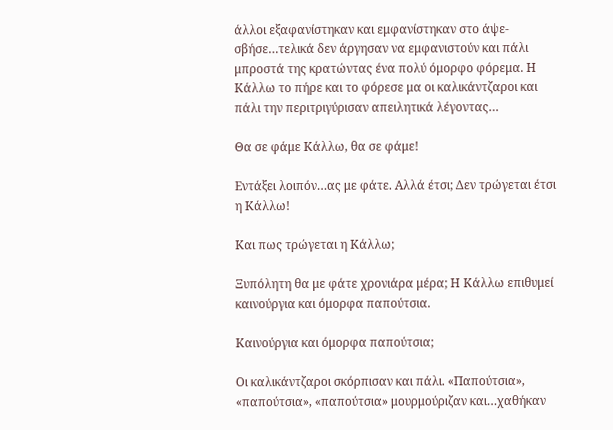άλλοι εξαφανίστηκαν και εμφανίστηκαν στο άψε-σβήσε…τελικά δεν άργησαν να εμφανιστούν και πάλι μπροστά της κρατώντας ένα πολύ όμορφο φόρεμα. Η Κάλλω το πήρε και το φόρεσε μα οι καλικάντζαροι και πάλι την περιτριγύρισαν απειλητικά λέγοντας…

Θα σε φάμε Κάλλω, θα σε φάμε!

Εντάξει λοιπόν…ας με φάτε. Αλλά έτσι; Δεν τρώγεται έτσι η Κάλλω!

Και πως τρώγεται η Κάλλω;

Ξυπόλητη θα με φάτε χρονιάρα μέρα; Η Κάλλω επιθυμεί καινούργια και όμορφα παπούτσια.

Καινούργια και όμορφα παπούτσια;

Οι καλικάντζαροι σκόρπισαν και πάλι. «Παπούτσια», «παπούτσια», «παπούτσια» μουρμούριζαν και…χαθήκαν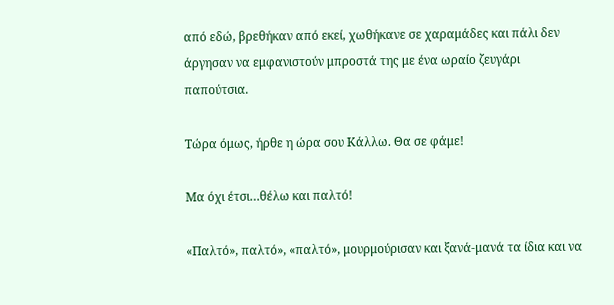από εδώ, βρεθήκαν από εκεί, χωθήκανε σε χαραμάδες και πάλι δεν άργησαν να εμφανιστούν μπροστά της με ένα ωραίο ζευγάρι παπούτσια.

Τώρα όμως, ήρθε η ώρα σου Κάλλω. Θα σε φάμε!

Μα όχι έτσι…θέλω και παλτό!

«Παλτό», παλτό», «παλτό», μουρμούρισαν και ξανά-μανά τα ίδια και να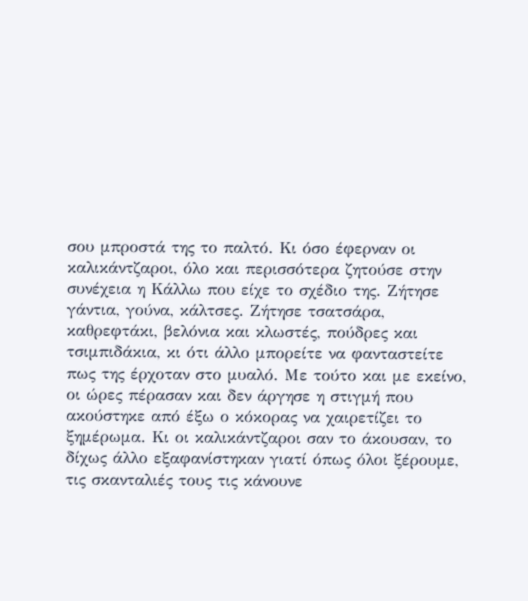σου μπροστά της το παλτό. Κι όσο έφερναν οι καλικάντζαροι, όλο και περισσότερα ζητούσε στην συνέχεια η Κάλλω που είχε το σχέδιο της. Ζήτησε γάντια, γούνα, κάλτσες. Ζήτησε τσατσάρα, καθρεφτάκι, βελόνια και κλωστές, πούδρες και τσιμπιδάκια, κι ότι άλλο μπορείτε να φανταστείτε πως της έρχοταν στο μυαλό. Με τούτο και με εκείνο, οι ώρες πέρασαν και δεν άργησε η στιγμή που ακούστηκε από έξω ο κόκορας να χαιρετίζει το ξημέρωμα. Κι οι καλικάντζαροι σαν το άκουσαν, το δίχως άλλο εξαφανίστηκαν γιατί όπως όλοι ξέρουμε, τις σκανταλιές τους τις κάνουνε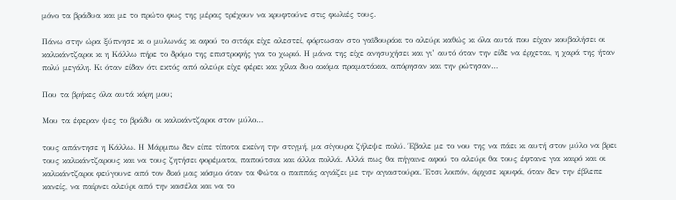μόνο τα βράδυα και με το πρώτο φως της μέρας τρέχουν να κρυφτούνε στις φωλιές τους.

Πάνω στην ώρα ξύπνησε κι ο μυλωνάς κι αφού το σιτάρι είχε αλεστεί, φόρτωσαν στο γαϊδουράκι το αλεύρι καθώς κι όλα αυτά που είχαν κουβαλήσει οι καλικάντζαροι κι η Κάλλω πήρε το δρόμο της επιστροφής για το χωριό. Η μάνα της είχε ανησυχήσει και γι’ αυτό όταν την είδε να έρχεται, η χαρά της ήταν πολύ μεγάλη. Κι όταν είδαν ότι εκτός από αλεύρι είχε φέρει και χίλια δυο ακόμα πραματάκια, απόρησαν και την ρώτησαν…

Που τα βρήκες όλα αυτά κόρη μου;

Μου τα έφεραν ψες το βράδυ οι καλικάντζαροι στον μύλο…

τους απάντησε η Κάλλω. Η Μάρμπω δεν είπε τίποτα εκείνη την στιγμή, μα σίγουρα ζήλεψε πολύ. Έβαλε με το νου της να πάει κι αυτή στον μύλο να βρει τους καλικάντζαρους και να τους ζητήσει φορέματα, παπούτσια και άλλα πολλά. Αλλά πως θα πήγαινε αφού το αλεύρι θα τους έφτανε για καιρό και οι καλικάντζαροι φεύγουνε από τον δικό μας κόσμο όταν τα Φώτα ο παππάς αγιάζει με την αγιαστούρα. Έτσι λοιπόν, άρχισε κρυφά, όταν δεν την έβλεπε κανείς, να παίρνει αλεύρι από την κασέλα και να το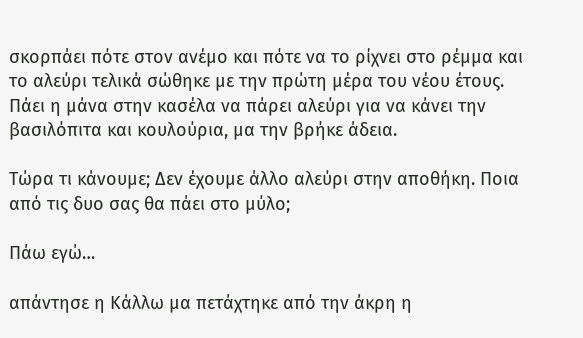σκορπάει πότε στον ανέμο και πότε να το ρίχνει στο ρέμμα και το αλεύρι τελικά σώθηκε με την πρώτη μέρα του νέου έτους. Πάει η μάνα στην κασέλα να πάρει αλεύρι για να κάνει την βασιλόπιτα και κουλούρια, μα την βρήκε άδεια.

Τώρα τι κάνουμε; Δεν έχουμε άλλο αλεύρι στην αποθήκη. Ποια από τις δυο σας θα πάει στο μύλο;

Πάω εγώ…

απάντησε η Κάλλω μα πετάχτηκε από την άκρη η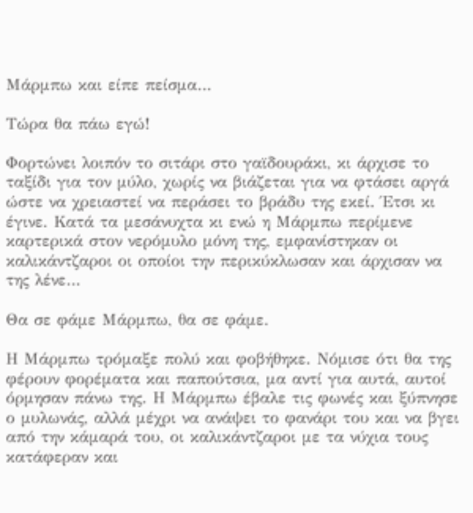Μάρμπω και είπε πείσμα…

Τώρα θα πάω εγώ!

Φορτώνει λοιπόν το σιτάρι στο γαϊδουράκι, κι άρχισε το ταξίδι για τον μύλο, χωρίς να βιάζεται για να φτάσει αργά ώστε να χρειαστεί να περάσει το βράδυ της εκεί. Έτσι κι έγινε. Κατά τα μεσάνυχτα κι ενώ η Μάρμπω περίμενε καρτερικά στον νερόμυλο μόνη της, εμφανίστηκαν οι καλικάντζαροι οι οποίοι την περικύκλωσαν και άρχισαν να της λένε…

Θα σε φάμε Μάρμπω, θα σε φάμε.

Η Μάρμπω τρόμαξε πολύ και φοβήθηκε. Νόμισε ότι θα της φέρουν φορέματα και παπούτσια, μα αντί για αυτά, αυτοί όρμησαν πάνω της. Η Μάρμπω έβαλε τις φωνές και ξύπνησε ο μυλωνάς, αλλά μέχρι να ανάψει το φανάρι του και να βγει από την κάμαρά του, οι καλικάντζαροι με τα νύχια τους κατάφεραν και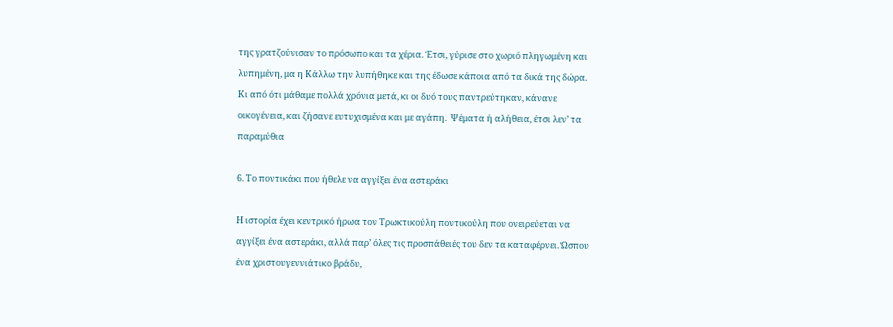της γρατζούνισαν το πρόσωπο και τα χέρια. Έτσι, γύρισε στο χωριό πληγωμένη και λυπημένη, μα η Κάλλω την λυπήθηκε και της έδωσε κάποια από τα δικά της δώρα. Κι από ότι μάθαμε πολλά χρόνια μετά, κι οι δυό τους παντρεύτηκαν, κάνανε οικογένεια, και ζήσανε ευτυχισμένα και με αγάπη.  Ψέματα ή αλήθεια, έτσι λεν’ τα παραμύθια

6. Το ποντικάκι που ήθελε να αγγίξει ένα αστεράκι

Η ιστορία έχει κεντρικό ήρωα τον Τρωκτικούλη ποντικούλη που ονειρεύεται να αγγίξει ένα αστεράκι, αλλά παρ’ όλες τις προσπάθειές του δεν τα καταφέρνει. Ώσπου ένα χριστουγεννιάτικο βράδυ,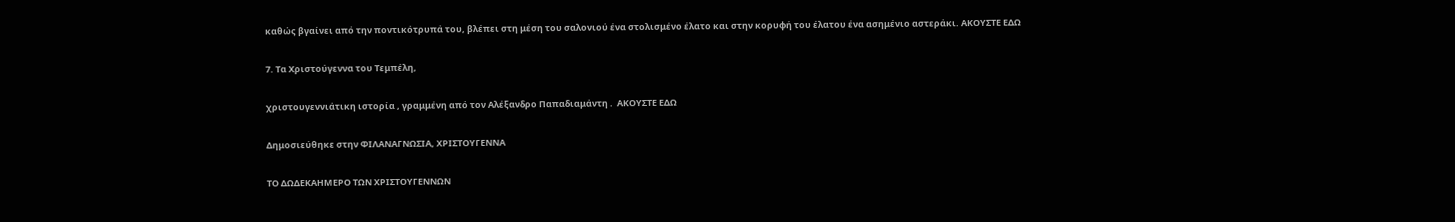καθώς βγαίνει από την ποντικότρυπά του, βλέπει στη μέση του σαλονιού ένα στολισμένο έλατο και στην κορυφή του έλατου ένα ασημένιο αστεράκι. ΑΚΟΥΣΤΕ ΕΔΩ

7. Τα Χριστούγεννα του Τεμπέλη,

χριστουγεννιάτικη ιστορία , γραμμένη από τον Αλέξανδρο Παπαδιαμάντη .  ΑΚΟΥΣΤΕ ΕΔΩ

Δημοσιεύθηκε στην ΦΙΛΑΝΑΓΝΩΣΙΑ, ΧΡΙΣΤΟΥΓΕΝΝΑ

ΤΟ ΔΩΔΕΚΑΗΜΕΡΟ ΤΩΝ ΧΡΙΣΤΟΥΓΕΝΝΩΝ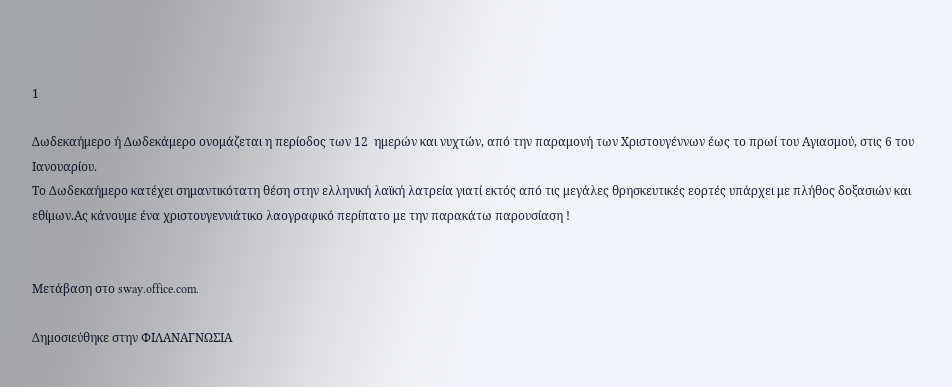1

Δωδεκαήμερο ή Δωδεκάμερο ονομάζεται η περίοδος των 12  ημερών και νυχτών, από την παραμονή των Χριστουγέννων έως το πρωί του Αγιασμού, στις 6 του Ιανουαρίου.
Το Δωδεκαήμερο κατέχει σημαντικότατη θέση στην ελληνική λαϊκή λατρεία γιατί εκτός από τις μεγάλες θρησκευτικές εορτές υπάρχει με πλήθος δοξασιών και εθίμων.Ας κάνουμε ένα χριστουγεννιάτικο λαογραφικό περίπατο με την παρακάτω παρουσίαση !


Μετάβαση στο sway.office.com.

Δημοσιεύθηκε στην ΦΙΛΑΝΑΓΝΩΣΙΑ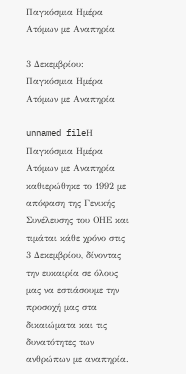Παγκόσμια Ημέρα Ατόμων με Αναπηρία

3 Δεκεμβρίου: Παγκόσμια Ημέρα Ατόμων με Αναπηρία

unnamed fileΗ Παγκόσμια Ημέρα Ατόμων με Αναπηρία καθιερώθηκε το 1992 με απόφαση της Γενικής Συνέλευσης του ΟΗΕ και τιμάται κάθε χρόνο στις 3 Δεκεμβρίου, δίνοντας την ευκαιρία σε όλους μας να εστιάσουμε την προσοχή μας στα δικαιώματα και τις δυνατότητες των ανθρώπων με αναπηρία.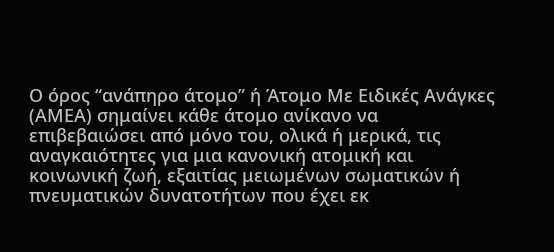Ο όρος “ανάπηρο άτομο” ή Άτομο Με Ειδικές Ανάγκες (ΑΜΕΑ) σημαίνει κάθε άτομο ανίκανο να επιβεβαιώσει από μόνο του, ολικά ή μερικά, τις αναγκαιότητες για μια κανονική ατομική και κοινωνική ζωή, εξαιτίας μειωμένων σωματικών ή πνευματικών δυνατοτήτων που έχει εκ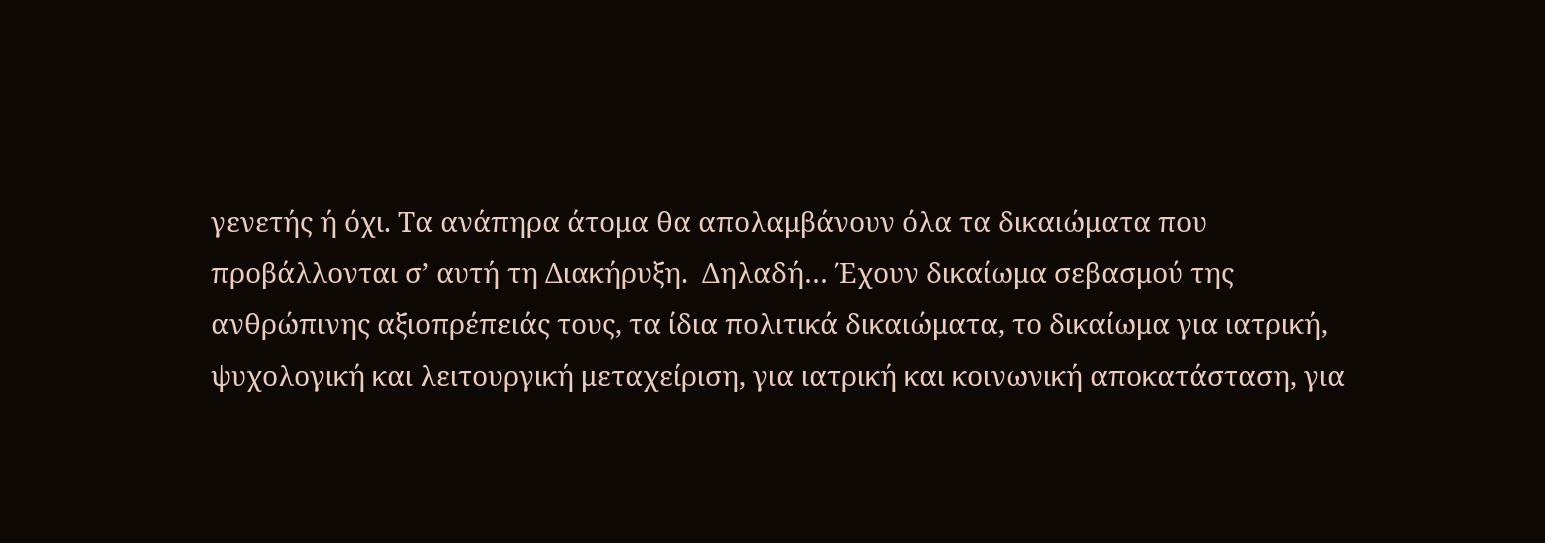γενετής ή όχι. Τα ανάπηρα άτομα θα απολαμβάνουν όλα τα δικαιώματα που προβάλλονται σ’ αυτή τη Διακήρυξη.  Δηλαδή… Έχουν δικαίωμα σεβασμού της ανθρώπινης αξιοπρέπειάς τους, τα ίδια πολιτικά δικαιώματα, το δικαίωμα για ιατρική, ψυχολογική και λειτουργική μεταχείριση, για ιατρική και κοινωνική αποκατάσταση, για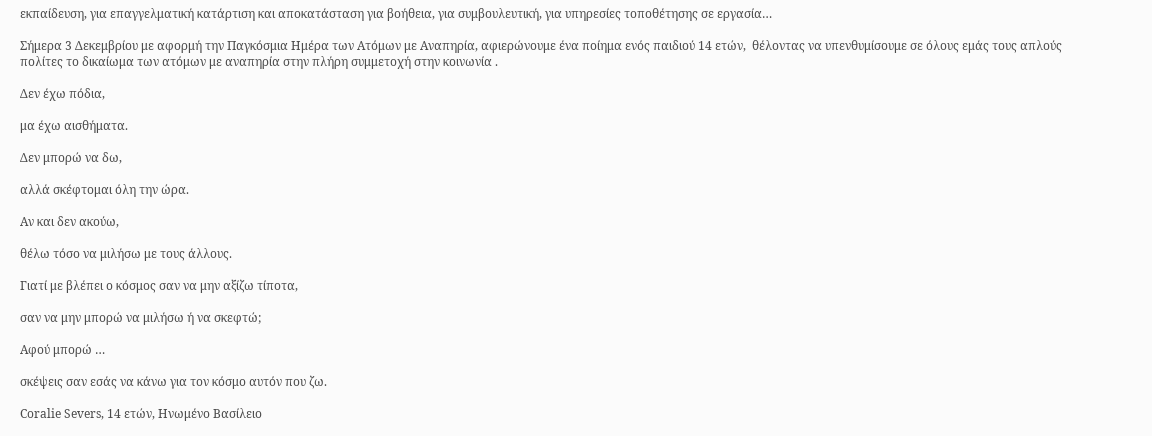εκπαίδευση, για επαγγελματική κατάρτιση και αποκατάσταση για βοήθεια, για συμβουλευτική, για υπηρεσίες τοποθέτησης σε εργασία…

Σήμερα 3 Δεκεμβρίου με αφορμή την Παγκόσμια Ημέρα των Ατόμων με Αναπηρία, αφιερώνουμε ένα ποίημα ενός παιδιού 14 ετών,  θέλοντας να υπενθυμίσουμε σε όλους εμάς τους απλούς πολίτες το δικαίωμα των ατόμων με αναπηρία στην πλήρη συμμετοχή στην κοινωνία .

Δεν έχω πόδια,

μα έχω αισθήματα.

Δεν μπορώ να δω,

αλλά σκέφτομαι όλη την ώρα.

Αν και δεν ακούω,

θέλω τόσο να μιλήσω με τους άλλους.

Γιατί με βλέπει ο κόσμος σαν να μην αξίζω τίποτα,

σαν να μην μπορώ να μιλήσω ή να σκεφτώ;

Αφού μπορώ …

σκέψεις σαν εσάς να κάνω για τον κόσμο αυτόν που ζω.

Coralie Severs, 14 ετών, Ηνωμένο Βασίλειο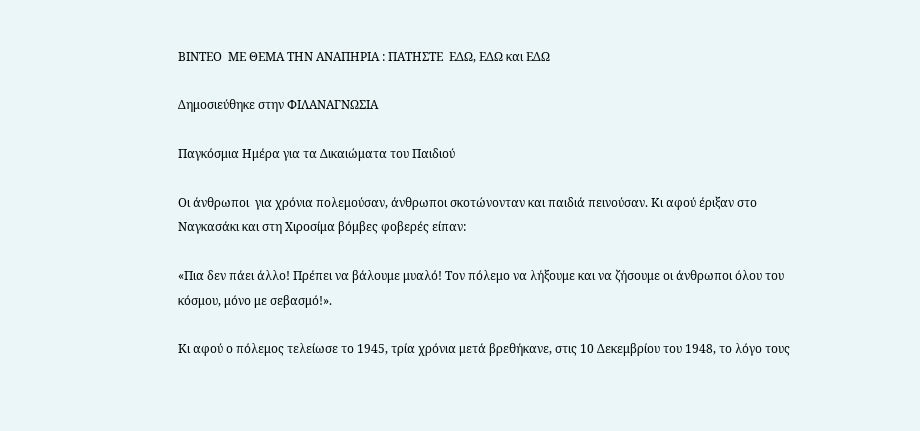ΒΙΝΤΕΟ  ΜΕ ΘΕΜΑ ΤΗΝ ΑΝΑΠΗΡΙΑ : ΠΑΤΗΣΤΕ  ΕΔΩ, ΕΔΩ και ΕΔΩ

Δημοσιεύθηκε στην ΦΙΛΑΝΑΓΝΩΣΙΑ

Παγκόσμια Ημέρα για τα Δικαιώματα του Παιδιού

Οι άνθρωποι  για χρόνια πολεμούσαν, άνθρωποι σκοτώνονταν και παιδιά πεινούσαν. Κι αφού έριξαν στο Ναγκασάκι και στη Χιροσίμα βόμβες φοβερές είπαν:

«Πια δεν πάει άλλο! Πρέπει να βάλουμε μυαλό! Τον πόλεμο να λήξουμε και να ζήσουμε οι άνθρωποι όλου του κόσμου, μόνο με σεβασμό!».

Κι αφού ο πόλεμος τελείωσε το 1945, τρία χρόνια μετά βρεθήκανε, στις 10 Δεκεμβρίου του 1948, το λόγο τους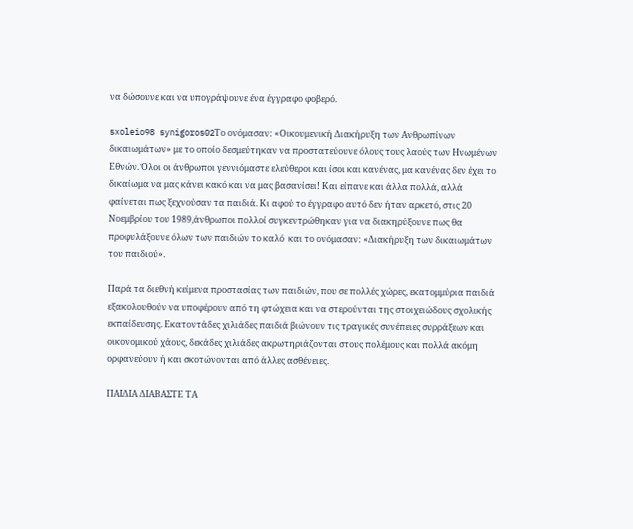να δώσουνε και να υπογράψουνε ένα έγγραφο φοβερό.

sxoleio98 synigoros02Το ονόμασαν: «Οικουμενική Διακήρυξη των Ανθρωπίνων δικαιωμάτων» με το οποίο δεσμεύτηκαν να προστατεύουνε όλους τους λαούς των Ηνωμένων Εθνών. Όλοι οι άνθρωποι γεννιόμαστε ελεύθεροι και ίσοι και κανένας, μα κανένας δεν έχει το δικαίωμα να μας κάνει κακό και να μας βασανίσει! Και είπανε και άλλα πολλά, αλλά φαίνεται πως ξεχνούσαν τα παιδιά. Κι αφού το έγγραφο αυτό δεν ήταν αρκετό, στις 20 Νοεμβρίου του 1989,άνθρωποι πολλοί συγκεντρώθηκαν για να διακηρύξουνε πως θα προφυλάξουνε όλων των παιδιών το καλό  και το ονόμασαν: «Διακήρυξη των δικαιωμάτων του παιδιού».

Παρά τα διεθνή κείμενα προστασίας των παιδιών, που σε πολλές χώρες, εκατομμύρια παιδιά εξακολουθούν να υποφέρουν από τη φτώχεια και να στερούνται της στοιχειώδους σχολικής εκπαίδευσης. Εκατοντάδες χιλιάδες παιδιά βιώνουν τις τραγικές συνέπειες συρράξεων και οικονομικού χάους, δεκάδες χιλιάδες ακρωτηριάζονται στους πολέμους και πολλά ακόμη ορφανεύουν ή και σκοτώνονται από άλλες ασθένειες.

ΠΑΙΔΙΑ ΔΙΑΒΑΣΤΕ ΤΑ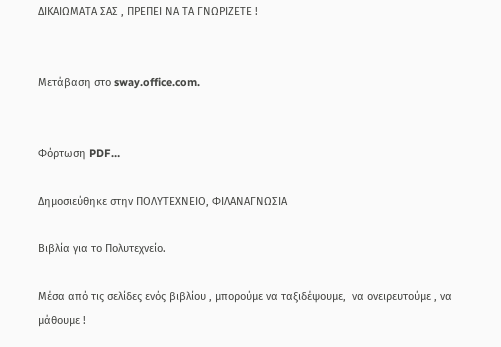ΔΙΚΑΙΩΜΑΤΑ ΣΑΣ , ΠΡΕΠΕΙ ΝΑ ΤΑ ΓΝΩΡΙΖΕΤΕ !


Μετάβαση στο sway.office.com.


Φόρτωση PDF…

Δημοσιεύθηκε στην ΠΟΛΥΤΕΧΝΕΙΟ, ΦΙΛΑΝΑΓΝΩΣΙΑ

Βιβλία για το Πολυτεχνείο.

Μέσα από τις σελίδες ενός βιβλίου , μπορούμε να ταξιδέψουμε,  να ονειρευτούμε , να μάθουμε !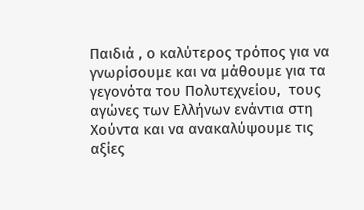Παιδιά , ο καλύτερος τρόπος για να γνωρίσουμε και να μάθουμε για τα γεγονότα του Πολυτεχνείου,  τους αγώνες των Ελλήνων ενάντια στη Χούντα και να ανακαλύψουμε τις αξίες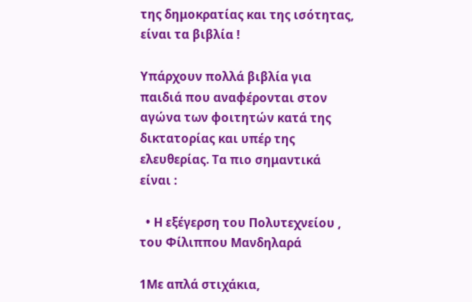της δημοκρατίας και της ισότητας, είναι τα βιβλία !

Υπάρχουν πολλά βιβλία για παιδιά που αναφέρονται στον αγώνα των φοιτητών κατά της δικτατορίας και υπέρ της ελευθερίας. Τα πιο σημαντικά είναι :

  • Η εξέγερση του Πολυτεχνείου , του Φίλιππου Μανδηλαρά

1Με απλά στιχάκια,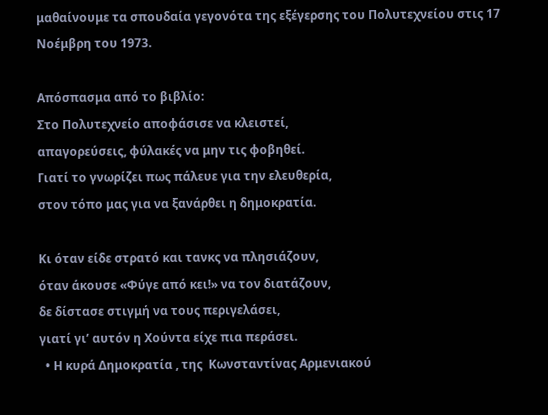μαθαίνουμε τα σπουδαία γεγονότα της εξέγερσης του Πολυτεχνείου στις 17 Νοέμβρη του 1973.

Απόσπασμα από το βιβλίο:
Στο Πολυτεχνείο αποφάσισε να κλειστεί,
απαγορεύσεις, φύλακές να μην τις φοβηθεί.
Γιατί το γνωρίζει πως πάλευε για την ελευθερία,
στον τόπο μας για να ξανάρθει η δημοκρατία.

Κι όταν είδε στρατό και τανκς να πλησιάζουν,
όταν άκουσε «Φύγε από κει!» να τον διατάζουν,
δε δίστασε στιγμή να τους περιγελάσει,
γιατί γι’ αυτόν η Χούντα είχε πια περάσει.
  • Η κυρά Δημοκρατία , της  Κωνσταντίνας Αρμενιακού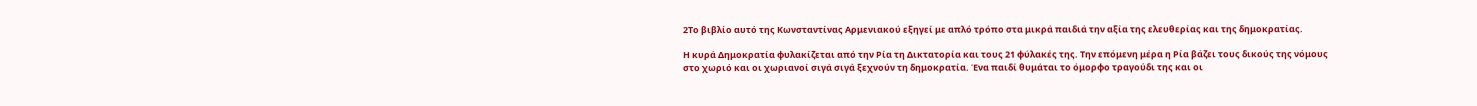2Το βιβλίο αυτό της Κωνσταντίνας Αρμενιακού εξηγεί με απλό τρόπο στα μικρά παιδιά την αξία της ελευθερίας και της δημοκρατίας.

Η κυρά Δημοκρατία φυλακίζεται από την Ρία τη Δικτατορία και τους 21 φύλακές της. Την επόμενη μέρα η Ρία βάζει τους δικούς της νόμους στο χωριό και οι χωριανοί σιγά σιγά ξεχνούν τη δημοκρατία. Ένα παιδί θυμάται το όμορφο τραγούδι της και οι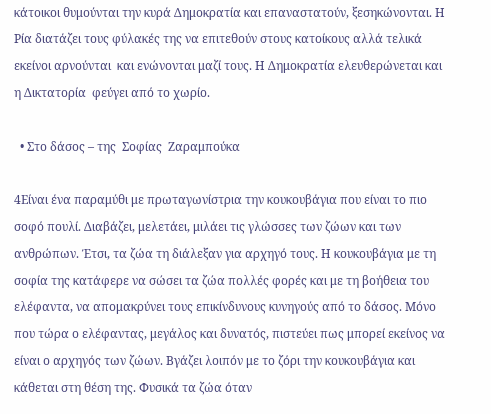κάτοικοι θυμούνται την κυρά Δημοκρατία και επαναστατούν, ξεσηκώνονται. Η Ρία διατάζει τους φύλακές της να επιτεθούν στους κατοίκους αλλά τελικά εκείνοι αρνούνται  και ενώνονται μαζί τους. Η Δημοκρατία ελευθερώνεται και η Δικτατορία  φεύγει από το χωρίο.

  • Στο δάσος – της  Σοφίας  Ζαραμπούκα

4Είναι ένα παραμύθι με πρωταγωνίστρια την κουκουβάγια που είναι το πιο σοφό πουλί. Διαβάζει, μελετάει, μιλάει τις γλώσσες των ζώων και των ανθρώπων. Έτσι, τα ζώα τη διάλεξαν για αρχηγό τους. Η κουκουβάγια με τη σοφία της κατάφερε να σώσει τα ζώα πολλές φορές και με τη βοήθεια του ελέφαντα, να απομακρύνει τους επικίνδυνους κυνηγούς από το δάσος. Μόνο που τώρα ο ελέφαντας, μεγάλος και δυνατός, πιστεύει πως μπορεί εκείνος να είναι ο αρχηγός των ζώων. Βγάζει λοιπόν με το ζόρι την κουκουβάγια και κάθεται στη θέση της. Φυσικά τα ζώα όταν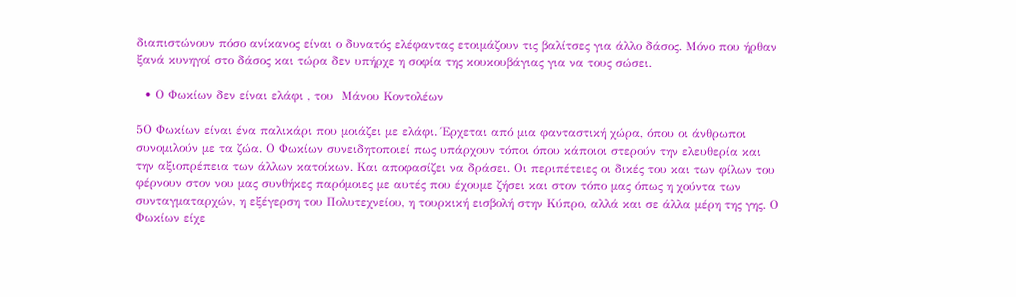διαπιστώνουν πόσο ανίκανος είναι ο δυνατός ελέφαντας ετοιμάζουν τις βαλίτσες για άλλο δάσος. Μόνο που ήρθαν ξανά κυνηγοί στο δάσος και τώρα δεν υπήρχε η σοφία της κουκουβάγιας για να τους σώσει.

  • Ο Φωκίων δεν είναι ελάφι , του  Μάνου Κοντολέων

5Ο Φωκίων είναι ένα παλικάρι που μοιάζει με ελάφι. Έρχεται από μια φανταστική χώρα, όπου οι άνθρωποι συνομιλούν με τα ζώα. Ο Φωκίων συνειδητοποιεί πως υπάρχουν τόποι όπου κάποιοι στερούν την ελευθερία και την αξιοπρέπεια των άλλων κατοίκων. Και αποφασίζει να δράσει. Οι περιπέτειες οι δικές του και των φίλων του φέρνουν στον νου μας συνθήκες παρόμοιες με αυτές που έχουμε ζήσει και στον τόπο μας όπως η χούντα των συνταγματαρχών, η εξέγερση του Πολυτεχνείου, η τουρκική εισβολή στην Κύπρο, αλλά και σε άλλα μέρη της γης. Ο Φωκίων είχε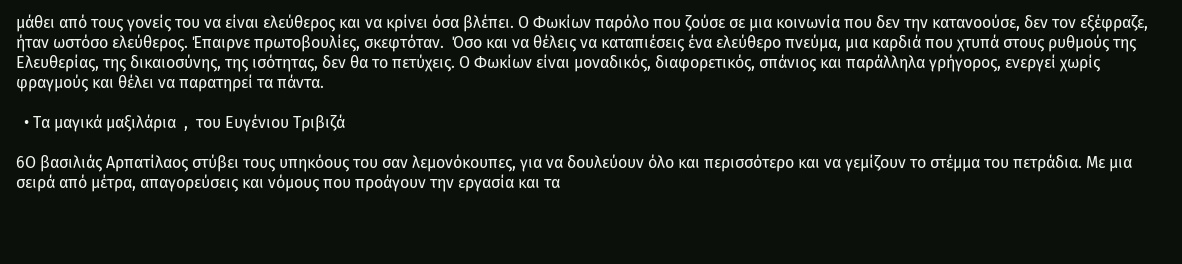μάθει από τους γονείς του να είναι ελεύθερος και να κρίνει όσα βλέπει. Ο Φωκίων παρόλο που ζούσε σε μια κοινωνία που δεν την κατανοούσε, δεν τον εξέφραζε, ήταν ωστόσο ελεύθερος. Έπαιρνε πρωτοβουλίες, σκεφτόταν.  Όσο και να θέλεις να καταπιέσεις ένα ελεύθερο πνεύμα, μια καρδιά που χτυπά στους ρυθμούς της Ελευθερίας, της δικαιοσύνης, της ισότητας, δεν θα το πετύχεις. Ο Φωκίων είναι μοναδικός, διαφορετικός, σπάνιος και παράλληλα γρήγορος, ενεργεί χωρίς φραγμούς και θέλει να παρατηρεί τα πάντα.

  • Τα μαγικά μαξιλάρια  ,  του Ευγένιου Τριβιζά

6Ο βασιλιάς Αρπατίλαος στύβει τους υπηκόους του σαν λεμονόκουπες, για να δουλεύουν όλο και περισσότερο και να γεμίζουν το στέμμα του πετράδια. Με μια σειρά από μέτρα, απαγορεύσεις και νόμους που προάγουν την εργασία και τα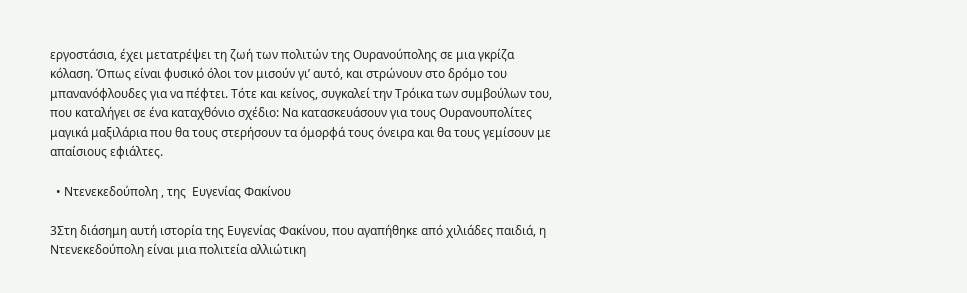εργοστάσια, έχει μετατρέψει τη ζωή των πολιτών της Ουρανούπολης σε μια γκρίζα κόλαση. Όπως είναι φυσικό όλοι τον μισούν γι’ αυτό, και στρώνουν στο δρόμο του μπανανόφλουδες για να πέφτει. Τότε και κείνος, συγκαλεί την Τρόικα των συμβούλων του, που καταλήγει σε ένα καταχθόνιο σχέδιο: Να κατασκευάσουν για τους Ουρανουπολίτες μαγικά μαξιλάρια που θα τους στερήσουν τα όμορφά τους όνειρα και θα τους γεμίσουν με απαίσιους εφιάλτες.

  • Ντενεκεδούπολη , της  Ευγενίας Φακίνου

3Στη διάσημη αυτή ιστορία της Ευγενίας Φακίνου, που αγαπήθηκε από χιλιάδες παιδιά, η Ντενεκεδούπολη είναι μια πολιτεία αλλιώτικη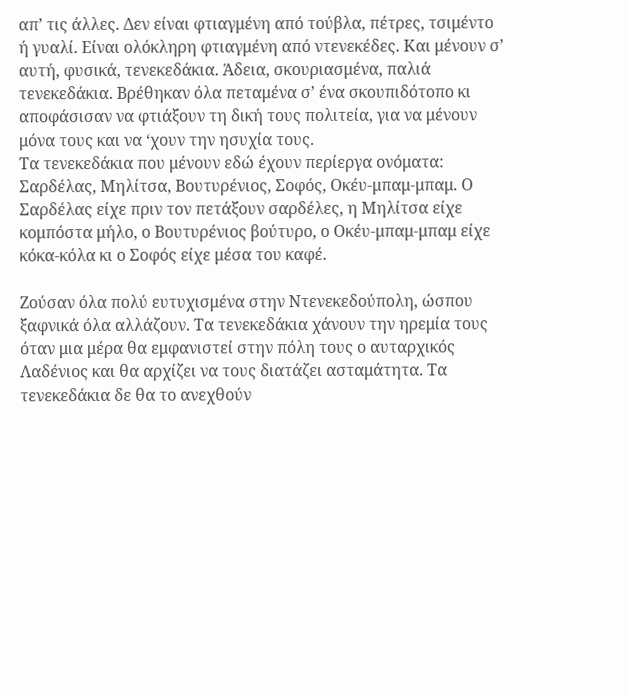απ’ τις άλλες. Δεν είναι φτιαγμένη από τούβλα, πέτρες, τσιμέντο ή γυαλί. Είναι ολόκληρη φτιαγμένη από ντενεκέδες. Και μένουν σ’ αυτή, φυσικά, τενεκεδάκια. Άδεια, σκουριασμένα, παλιά τενεκεδάκια. Βρέθηκαν όλα πεταμένα σ’ ένα σκουπιδότοπο κι αποφάσισαν να φτιάξουν τη δική τους πολιτεία, για να μένουν μόνα τους και να ‘χουν την ησυχία τους.
Τα τενεκεδάκια που μένουν εδώ έχουν περίεργα ονόματα: Σαρδέλας, Μηλίτσα, Βουτυρένιος, Σοφός, Οκέυ-μπαμ-μπαμ. Ο Σαρδέλας είχε πριν τον πετάξουν σαρδέλες, η Μηλίτσα είχε κομπόστα μήλο, ο Βουτυρένιος βούτυρο, ο Οκέυ-μπαμ-μπαμ είχε κόκα-κόλα κι ο Σοφός είχε μέσα του καφέ.

Ζούσαν όλα πολύ ευτυχισμένα στην Ντενεκεδούπολη, ώσπου ξαφνικά όλα αλλάζουν. Τα τενεκεδάκια χάνουν την ηρεμία τους όταν μια μέρα θα εμφανιστεί στην πόλη τους ο αυταρχικός Λαδένιος και θα αρχίζει να τους διατάζει ασταμάτητα. Τα τενεκεδάκια δε θα το ανεχθούν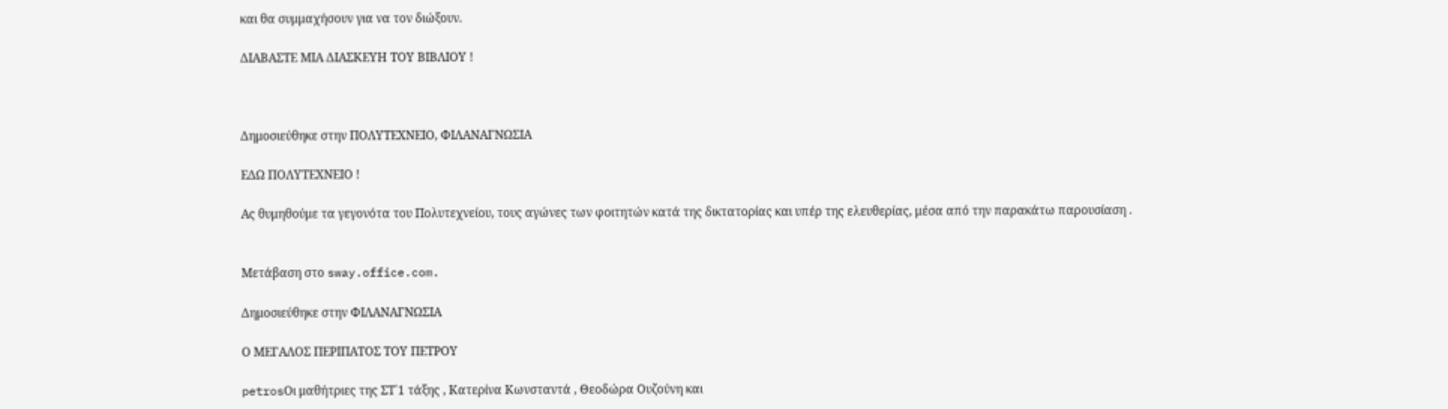και θα συμμαχήσουν για να τον διώξουν.

ΔΙΑΒΑΣΤΕ ΜΙΑ ΔΙΑΣΚΕΥΗ ΤΟΥ ΒΙΒΛΙΟΥ !



Δημοσιεύθηκε στην ΠΟΛΥΤΕΧΝΕΙΟ, ΦΙΛΑΝΑΓΝΩΣΙΑ

ΕΔΩ ΠΟΛΥΤΕΧΝΕΙΟ !

Ας θυμηθούμε τα γεγονότα του Πολυτεχνείου, τους αγώνες των φοιτητών κατά της δικτατορίας και υπέρ της ελευθερίας, μέσα από την παρακάτω παρουσίαση .


Μετάβαση στο sway.office.com.

Δημοσιεύθηκε στην ΦΙΛΑΝΑΓΝΩΣΙΑ

Ο ΜΕΓΑΛΟΣ ΠΕΡΙΠΑΤΟΣ ΤΟΥ ΠΕΤΡΟΥ

petrosΟι μαθήτριες της ΣΤ΄1 τάξης , Κατερίνα Κωνσταντά , Θεοδώρα Ουζούνη και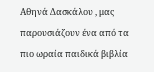Αθηνά Δασκάλου , μας παρουσιάζουν ένα από τα πιο ωραία παιδικά βιβλία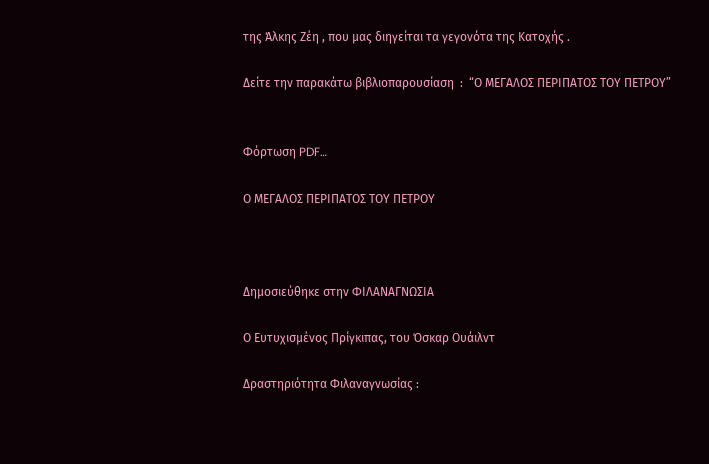της Άλκης Ζέη , που μας διηγείται τα γεγονότα της Κατοχής .

Δείτε την παρακάτω βιβλιοπαρουσίαση  :  “Ο ΜΕΓΑΛΟΣ ΠΕΡΙΠΑΤΟΣ ΤΟΥ ΠΕΤΡΟΥ”


Φόρτωση PDF…

Ο ΜΕΓΑΛΟΣ ΠΕΡΙΠΑΤΟΣ ΤΟΥ ΠΕΤΡΟΥ



Δημοσιεύθηκε στην ΦΙΛΑΝΑΓΝΩΣΙΑ

Ο Ευτυχισμένος Πρίγκιπας, του Όσκαρ Ουάιλντ

Δραστηριότητα Φιλαναγνωσίας :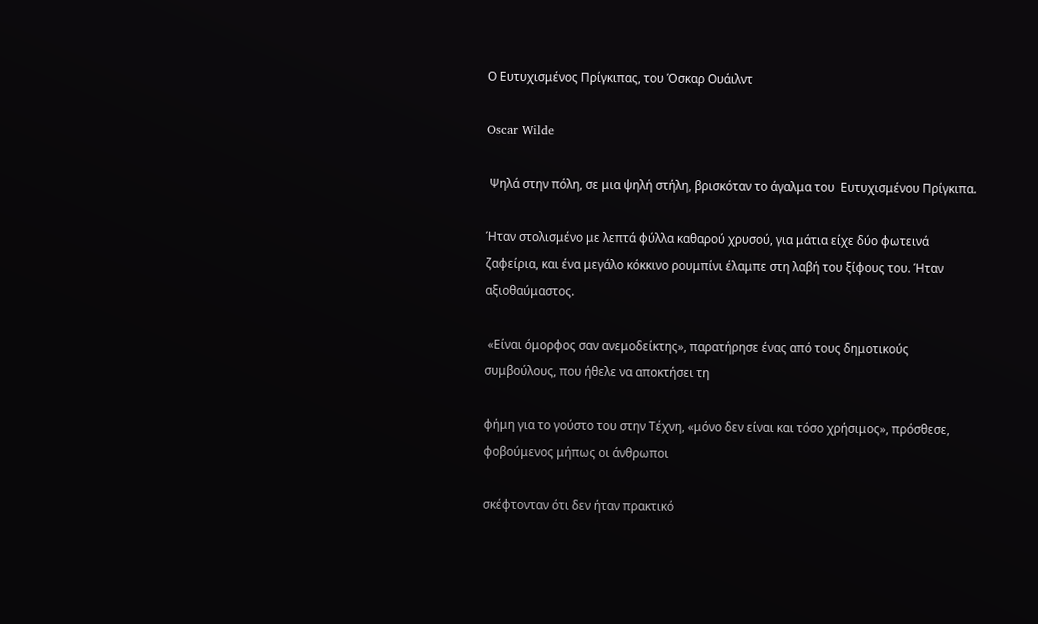Ο Ευτυχισμένος Πρίγκιπας, του Όσκαρ Ουάιλντ

Oscar Wilde

 Ψηλά στην πόλη, σε μια ψηλή στήλη, βρισκόταν το άγαλμα του  Ευτυχισμένου Πρίγκιπα.

Ήταν στολισμένο με λεπτά φύλλα καθαρού χρυσού, για μάτια είχε δύο φωτεινά ζαφείρια, και ένα μεγάλο κόκκινο ρουμπίνι έλαμπε στη λαβή του ξίφους του. Ήταν αξιοθαύμαστος.

 «Είναι όμορφος σαν ανεμοδείκτης», παρατήρησε ένας από τους δημοτικούς συμβούλους, που ήθελε να αποκτήσει τη

φήμη για το γούστο του στην Τέχνη, «μόνο δεν είναι και τόσο χρήσιμος», πρόσθεσε, φοβούμενος μήπως οι άνθρωποι

σκέφτονταν ότι δεν ήταν πρακτικό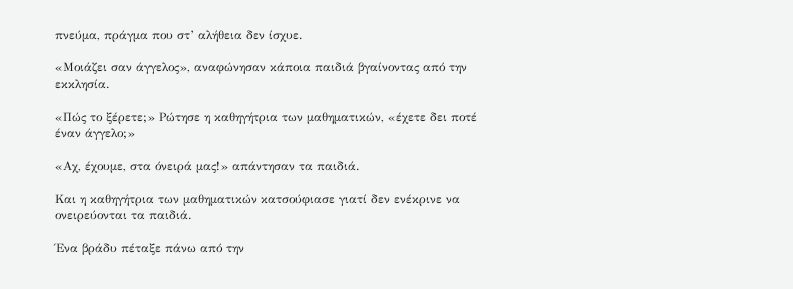πνεύμα, πράγμα που στ’ αλήθεια δεν ίσχυε.

«Μοιάζει σαν άγγελος», αναφώνησαν κάποια παιδιά βγαίνοντας από την εκκλησία.

«Πώς το ξέρετε;» Ρώτησε η καθηγήτρια των μαθηματικών, «έχετε δει ποτέ έναν άγγελο;»

«Αχ, έχουμε, στα όνειρά μας!» απάντησαν τα παιδιά.

Και η καθηγήτρια των μαθηματικών κατσούφιασε γιατί δεν ενέκρινε να ονειρεύονται τα παιδιά.

Ένα βράδυ πέταξε πάνω από την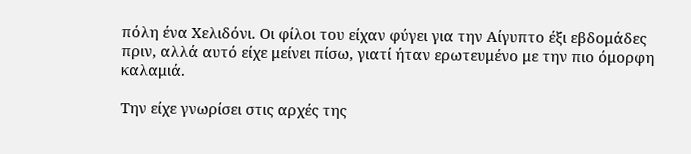πόλη ένα Χελιδόνι. Οι φίλοι του είχαν φύγει για την Αίγυπτο έξι εβδομάδες πριν, αλλά αυτό είχε μείνει πίσω, γιατί ήταν ερωτευμένο με την πιο όμορφη καλαμιά.

Την είχε γνωρίσει στις αρχές της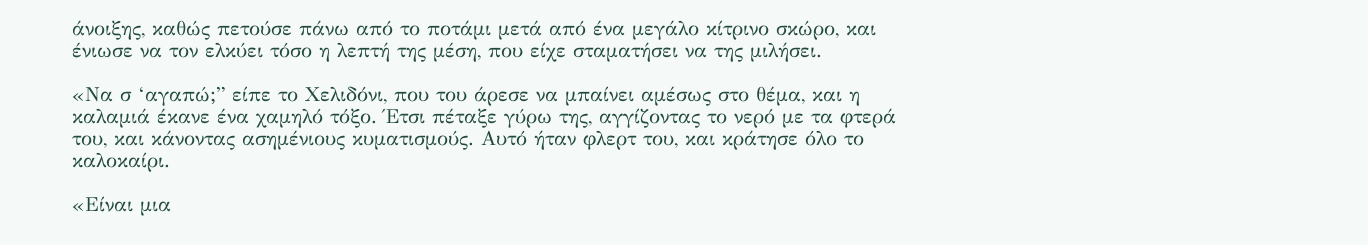άνοιξης, καθώς πετούσε πάνω από το ποτάμι μετά από ένα μεγάλο κίτρινο σκώρο, και ένιωσε να τον ελκύει τόσο η λεπτή της μέση, που είχε σταματήσει να της μιλήσει.

«Να σ ‘αγαπώ;” είπε το Χελιδόνι, που του άρεσε να μπαίνει αμέσως στο θέμα, και η καλαμιά έκανε ένα χαμηλό τόξο. Έτσι πέταξε γύρω της, αγγίζοντας το νερό με τα φτερά του, και κάνοντας ασημένιους κυματισμούς. Αυτό ήταν φλερτ του, και κράτησε όλο το καλοκαίρι.

«Είναι μια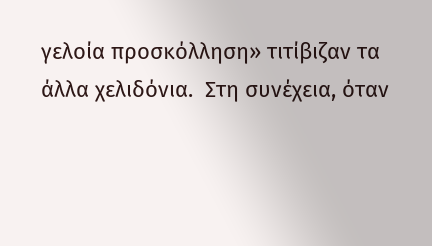γελοία προσκόλληση» τιτίβιζαν τα άλλα χελιδόνια.  Στη συνέχεια, όταν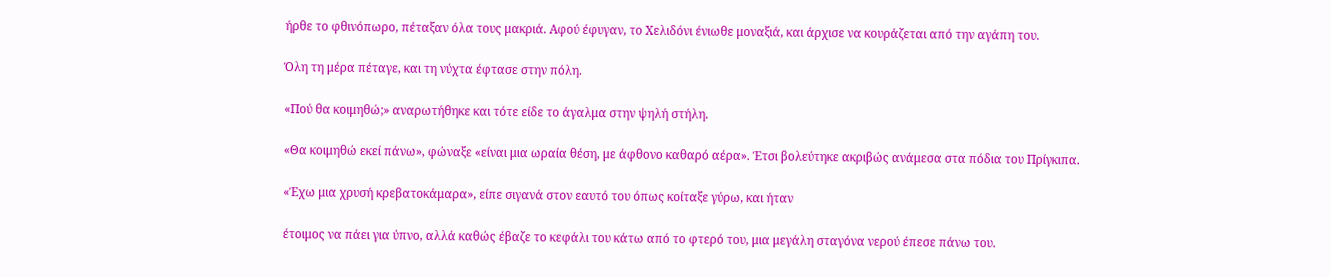ήρθε το φθινόπωρο, πέταξαν όλα τους μακριά. Αφού έφυγαν, το Χελιδόνι ένιωθε μοναξιά, και άρχισε να κουράζεται από την αγάπη του.

Όλη τη μέρα πέταγε, και τη νύχτα έφτασε στην πόλη.

«Πού θα κοιμηθώ;» αναρωτήθηκε και τότε είδε το άγαλμα στην ψηλή στήλη.

«Θα κοιμηθώ εκεί πάνω», φώναξε «είναι μια ωραία θέση, με άφθονο καθαρό αέρα». Έτσι βολεύτηκε ακριβώς ανάμεσα στα πόδια του Πρίγκιπα.

«Έχω μια χρυσή κρεβατοκάμαρα», είπε σιγανά στον εαυτό του όπως κοίταξε γύρω, και ήταν

έτοιμος να πάει για ύπνο, αλλά καθώς έβαζε το κεφάλι του κάτω από το φτερό του, μια μεγάλη σταγόνα νερού έπεσε πάνω του.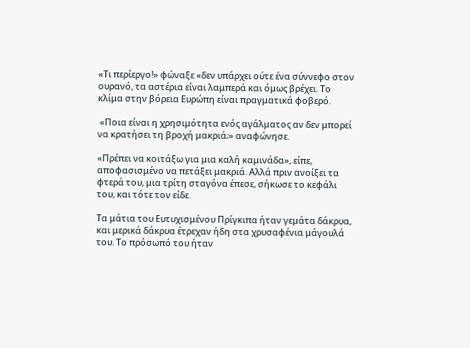«Τι περίεργο!» φώναξε «δεν υπάρχει ούτε ένα σύννεφο στον ουρανό, τα αστέρια είναι λαμπερά και όμως βρέχει. Το κλίμα στην βόρεια Ευρώπη είναι πραγματικά φοβερό.

 «Ποια είναι η χρησιμότητα ενός αγάλματος αν δεν μπορεί να κρατήσει τη βροχή μακριά;» αναφώνησε.

«Πρέπει να κοιτάξω για μια καλή καμινάδα», είπε, αποφασισμένο να πετάξει μακριά. Αλλά πριν ανοίξει τα φτερά του, μια τρίτη σταγόνα έπεσε, σήκωσε το κεφάλι του, και τότε τον είδε.

Τα μάτια του Ευτυχισμένου Πρίγκιπα ήταν γεμάτα δάκρυα, και μερικά δάκρυα έτρεχαν ήδη στα χρυσαφένια μάγουλά του. Το πρόσωπό του ήταν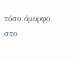τόσο όμορφο στο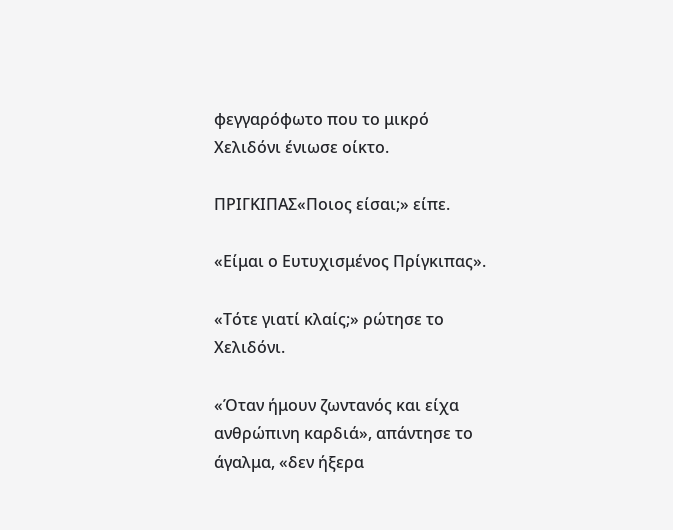φεγγαρόφωτο που το μικρό Χελιδόνι ένιωσε οίκτο.

ΠΡΙΓΚΙΠΑΣ«Ποιος είσαι;» είπε.

«Είμαι ο Ευτυχισμένος Πρίγκιπας».

«Τότε γιατί κλαίς;» ρώτησε το Χελιδόνι.

«Όταν ήμουν ζωντανός και είχα ανθρώπινη καρδιά», απάντησε το άγαλμα, «δεν ήξερα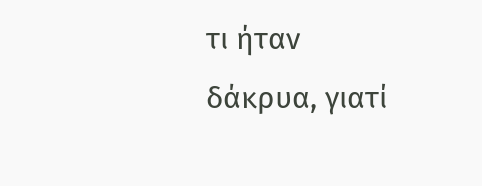τι ήταν δάκρυα, γιατί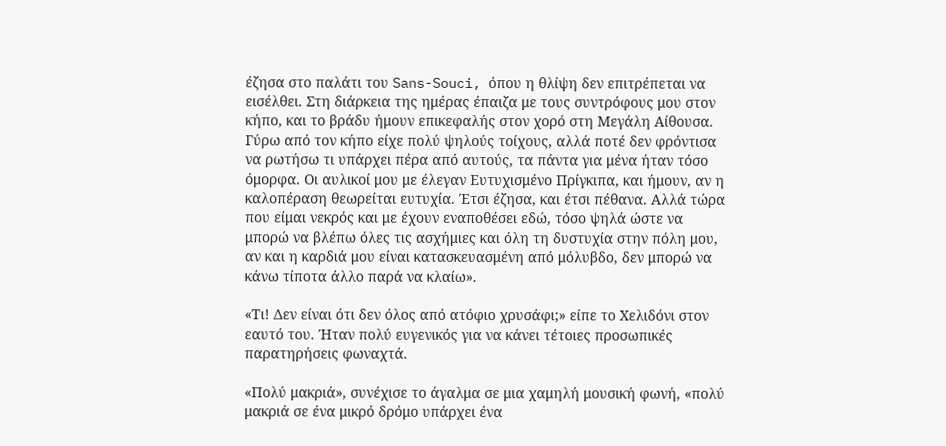έζησα στο παλάτι του Sans-Souci, όπου η θλίψη δεν επιτρέπεται να εισέλθει. Στη διάρκεια της ημέρας έπαιζα με τους συντρόφους μου στον κήπο, και το βράδυ ήμουν επικεφαλής στον χορό στη Μεγάλη Αίθουσα. Γύρω από τον κήπο είχε πολύ ψηλούς τοίχους, αλλά ποτέ δεν φρόντισα να ρωτήσω τι υπάρχει πέρα από αυτούς, τα πάντα για μένα ήταν τόσο όμορφα. Οι αυλικοί μου με έλεγαν Ευτυχισμένο Πρίγκιπα, και ήμουν, αν η καλοπέραση θεωρείται ευτυχία. Έτσι έζησα, και έτσι πέθανα. Αλλά τώρα που είμαι νεκρός και με έχουν εναποθέσει εδώ, τόσο ψηλά ώστε να μπορώ να βλέπω όλες τις ασχήμιες και όλη τη δυστυχία στην πόλη μου, αν και η καρδιά μου είναι κατασκευασμένη από μόλυβδο, δεν μπορώ να κάνω τίποτα άλλο παρά να κλαίω».

«Τι! Δεν είναι ότι δεν όλος από ατόφιο χρυσάφι;» είπε το Χελιδόνι στον εαυτό του. Ήταν πολύ ευγενικός για να κάνει τέτοιες προσωπικές παρατηρήσεις φωναχτά.

«Πολύ μακριά», συνέχισε το άγαλμα σε μια χαμηλή μουσική φωνή, «πολύ μακριά σε ένα μικρό δρόμο υπάρχει ένα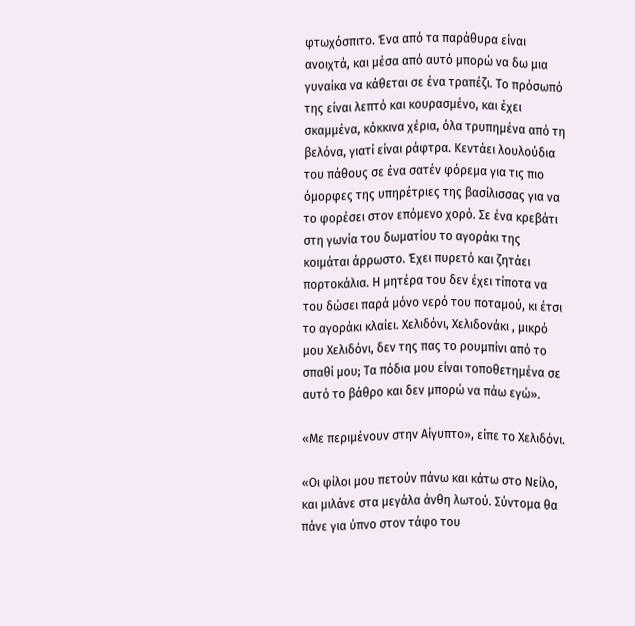φτωχόσπιτο. Ένα από τα παράθυρα είναι ανοιχτά, και μέσα από αυτό μπορώ να δω μια γυναίκα να κάθεται σε ένα τραπέζι. Το πρόσωπό της είναι λεπτό και κουρασμένο, και έχει σκαμμένα, κόκκινα χέρια, όλα τρυπημένα από τη βελόνα, γιατί είναι ράφτρα. Κεντάει λουλούδια του πάθους σε ένα σατέν φόρεμα για τις πιο όμορφες της υπηρέτριες της βασίλισσας για να το φορέσει στον επόμενο χορό. Σε ένα κρεβάτι στη γωνία του δωματίου το αγοράκι της κοιμάται άρρωστο. Έχει πυρετό και ζητάει πορτοκάλια. Η μητέρα του δεν έχει τίποτα να του δώσει παρά μόνο νερό του ποταμού, κι έτσι το αγοράκι κλαίει. Χελιδόνι, Χελιδονάκι , μικρό μου Χελιδόνι, δεν της πας το ρουμπίνι από το σπαθί μου; Τα πόδια μου είναι τοποθετημένα σε αυτό το βάθρο και δεν μπορώ να πάω εγώ».

«Με περιμένουν στην Αίγυπτο», είπε το Χελιδόνι.

«Οι φίλοι μου πετούν πάνω και κάτω στο Νείλο, και μιλάνε στα μεγάλα άνθη λωτού. Σύντομα θα πάνε για ύπνο στον τάφο του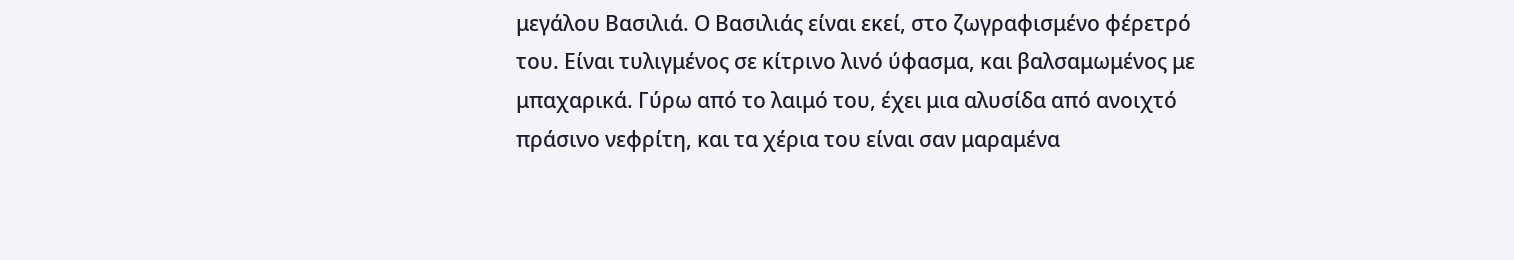μεγάλου Βασιλιά. Ο Βασιλιάς είναι εκεί, στο ζωγραφισμένο φέρετρό του. Είναι τυλιγμένος σε κίτρινο λινό ύφασμα, και βαλσαμωμένος με μπαχαρικά. Γύρω από το λαιμό του, έχει μια αλυσίδα από ανοιχτό πράσινο νεφρίτη, και τα χέρια του είναι σαν μαραμένα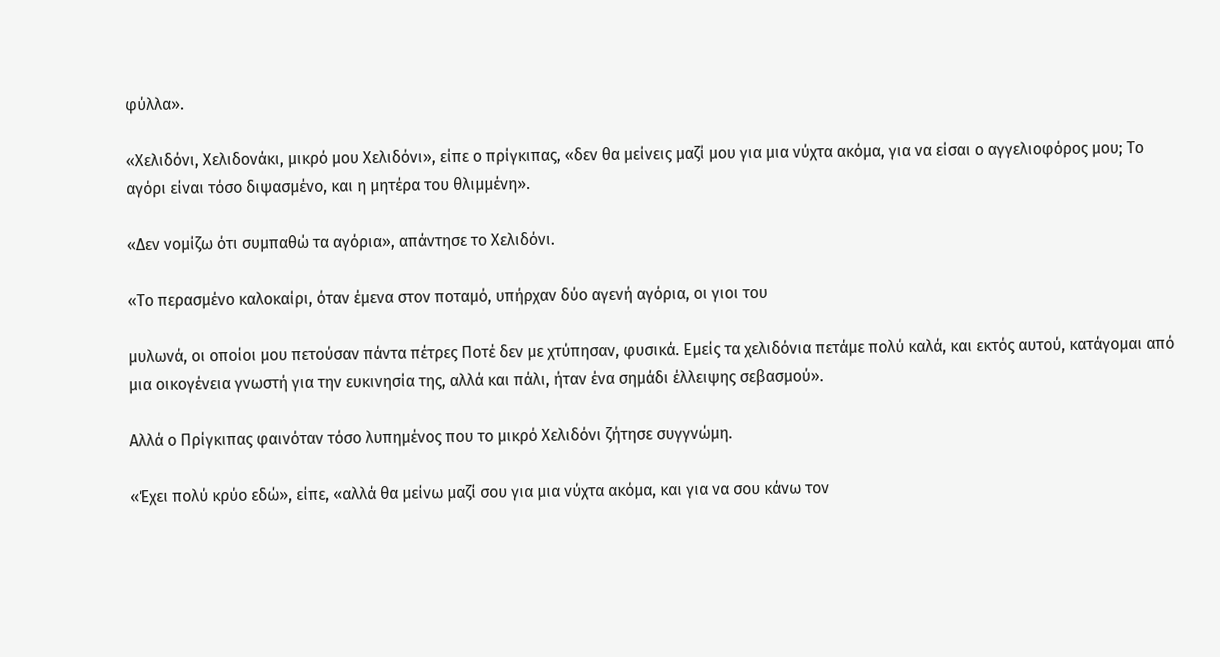φύλλα».

«Χελιδόνι, Χελιδονάκι, μικρό μου Χελιδόνι», είπε ο πρίγκιπας, «δεν θα μείνεις μαζί μου για μια νύχτα ακόμα, για να είσαι ο αγγελιοφόρος μου; Το αγόρι είναι τόσο διψασμένο, και η μητέρα του θλιμμένη».

«Δεν νομίζω ότι συμπαθώ τα αγόρια», απάντησε το Χελιδόνι.

«Το περασμένο καλοκαίρι, όταν έμενα στον ποταμό, υπήρχαν δύο αγενή αγόρια, οι γιοι του

μυλωνά, οι οποίοι μου πετούσαν πάντα πέτρες Ποτέ δεν με χτύπησαν, φυσικά. Εμείς τα χελιδόνια πετάμε πολύ καλά, και εκτός αυτού, κατάγομαι από μια οικογένεια γνωστή για την ευκινησία της, αλλά και πάλι, ήταν ένα σημάδι έλλειψης σεβασμού».

Αλλά ο Πρίγκιπας φαινόταν τόσο λυπημένος που το μικρό Χελιδόνι ζήτησε συγγνώμη.

«Έχει πολύ κρύο εδώ», είπε, «αλλά θα μείνω μαζί σου για μια νύχτα ακόμα, και για να σου κάνω τον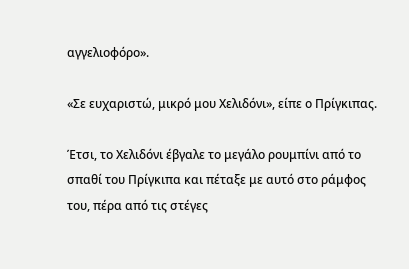αγγελιοφόρο».

«Σε ευχαριστώ, μικρό μου Χελιδόνι», είπε ο Πρίγκιπας.

Έτσι, το Χελιδόνι έβγαλε το μεγάλο ρουμπίνι από το σπαθί του Πρίγκιπα και πέταξε με αυτό στο ράμφος του, πέρα από τις στέγες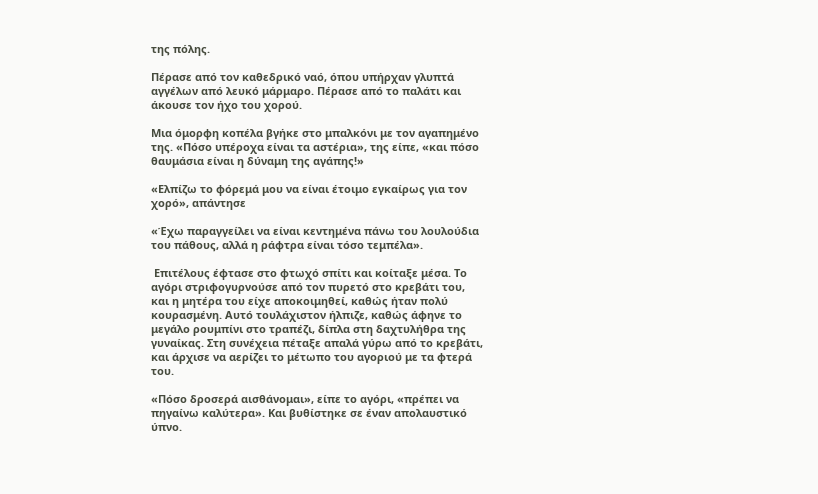της πόλης.

Πέρασε από τον καθεδρικό ναό, όπου υπήρχαν γλυπτά αγγέλων από λευκό μάρμαρο. Πέρασε από το παλάτι και άκουσε τον ήχο του χορού.

Μια όμορφη κοπέλα βγήκε στο μπαλκόνι με τον αγαπημένο της. «Πόσο υπέροχα είναι τα αστέρια», της είπε, «και πόσο θαυμάσια είναι η δύναμη της αγάπης!»

«Ελπίζω το φόρεμά μου να είναι έτοιμο εγκαίρως για τον χορό», απάντησε

«Έχω παραγγείλει να είναι κεντημένα πάνω του λουλούδια του πάθους, αλλά η ράφτρα είναι τόσο τεμπέλα».

 Επιτέλους έφτασε στο φτωχό σπίτι και κοίταξε μέσα. Το αγόρι στριφογυρνούσε από τον πυρετό στο κρεβάτι του, και η μητέρα του είχε αποκοιμηθεί, καθώς ήταν πολύ κουρασμένη. Αυτό τουλάχιστον ήλπιζε, καθώς άφηνε το μεγάλο ρουμπίνι στο τραπέζι, δίπλα στη δαχτυλήθρα της γυναίκας. Στη συνέχεια πέταξε απαλά γύρω από το κρεβάτι, και άρχισε να αερίζει το μέτωπο του αγοριού με τα φτερά του.

«Πόσο δροσερά αισθάνομαι», είπε το αγόρι, «πρέπει να πηγαίνω καλύτερα». Και βυθίστηκε σε έναν απολαυστικό ύπνο.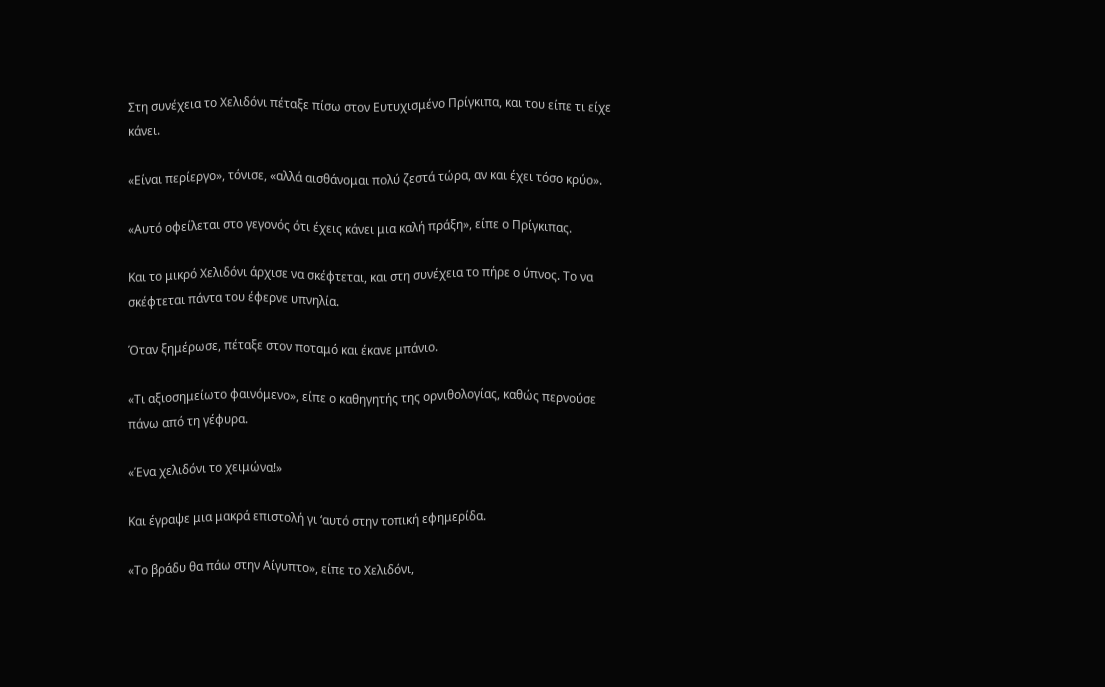Στη συνέχεια το Χελιδόνι πέταξε πίσω στον Ευτυχισμένο Πρίγκιπα, και του είπε τι είχε κάνει.

«Είναι περίεργο», τόνισε, «αλλά αισθάνομαι πολύ ζεστά τώρα, αν και έχει τόσο κρύο».

«Αυτό οφείλεται στο γεγονός ότι έχεις κάνει μια καλή πράξη», είπε ο Πρίγκιπας.

Και το μικρό Χελιδόνι άρχισε να σκέφτεται, και στη συνέχεια το πήρε ο ύπνος. Το να σκέφτεται πάντα του έφερνε υπνηλία.

Όταν ξημέρωσε, πέταξε στον ποταμό και έκανε μπάνιο.

«Τι αξιοσημείωτο φαινόμενο», είπε ο καθηγητής της ορνιθολογίας, καθώς περνούσε πάνω από τη γέφυρα.

«Ένα χελιδόνι το χειμώνα!»

Και έγραψε μια μακρά επιστολή γι ‘αυτό στην τοπική εφημερίδα.

«Το βράδυ θα πάω στην Αίγυπτο», είπε το Χελιδόνι,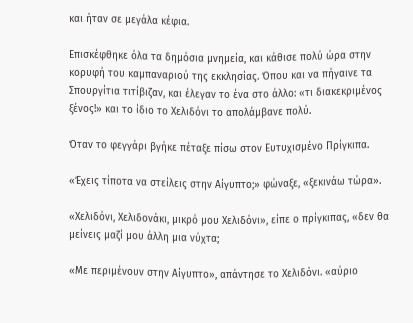και ήταν σε μεγάλα κέφια.

Επισκέφθηκε όλα τα δημόσια μνημεία, και κάθισε πολύ ώρα στην κορυφή του καμπαναριού της εκκλησίας. Όπου και να πήγαινε τα Σπουργίτια τιτίβιζαν, και έλεγαν το ένα στο άλλο: «τι διακεκριμένος ξένος!» και το ίδιο το Χελιδόνι το απολάμβανε πολύ.

Όταν το φεγγάρι βγήκε πέταξε πίσω στον Ευτυχισμένο Πρίγκιπα.

«Έχεις τίποτα να στείλεις στην Αίγυπτο;» φώναξε, «ξεκινάω τώρα».

«Χελιδόνι, Χελιδονάκι, μικρό μου Χελιδόνι», είπε ο πρίγκιπας, «δεν θα μείνεις μαζί μου άλλη μια νύχτα;

«Με περιμένουν στην Αίγυπτο», απάντησε το Χελιδόνι. «αύριο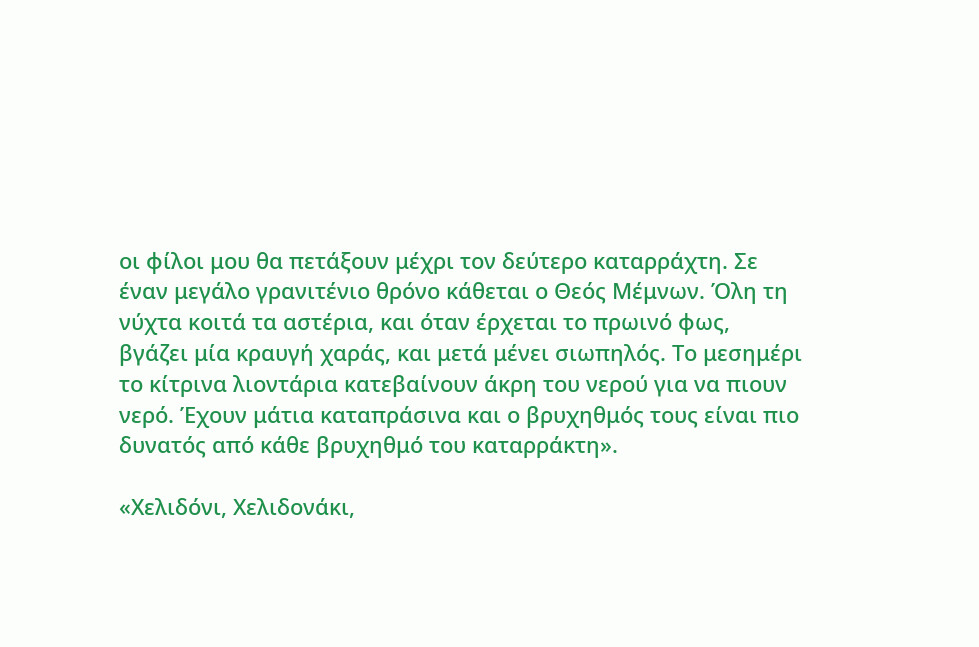οι φίλοι μου θα πετάξουν μέχρι τον δεύτερο καταρράχτη. Σε έναν μεγάλο γρανιτένιο θρόνο κάθεται ο Θεός Μέμνων. Όλη τη νύχτα κοιτά τα αστέρια, και όταν έρχεται το πρωινό φως, βγάζει μία κραυγή χαράς, και μετά μένει σιωπηλός. Το μεσημέρι το κίτρινα λιοντάρια κατεβαίνουν άκρη του νερού για να πιουν νερό. Έχουν μάτια καταπράσινα και ο βρυχηθμός τους είναι πιο δυνατός από κάθε βρυχηθμό του καταρράκτη».

«Χελιδόνι, Χελιδονάκι,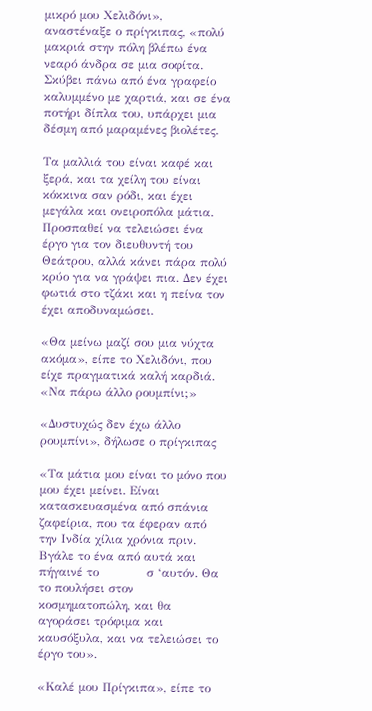μικρό μου Χελιδόνι», αναστέναξε ο πρίγκιπας, «πολύ μακριά στην πόλη βλέπω ένα νεαρό άνδρα σε μια σοφίτα. Σκύβει πάνω από ένα γραφείο καλυμμένο με χαρτιά, και σε ένα ποτήρι δίπλα του, υπάρχει μια δέσμη από μαραμένες βιολέτες.

Τα μαλλιά του είναι καφέ και ξερά, και τα χείλη του είναι κόκκινα σαν ρόδι, και έχει μεγάλα και ονειροπόλα μάτια. Προσπαθεί να τελειώσει ένα έργο για τον διευθυντή του Θεάτρου, αλλά κάνει πάρα πολύ κρύο για να γράψει πια. Δεν έχει φωτιά στο τζάκι και η πείνα τον έχει αποδυναμώσει.

«Θα μείνω μαζί σου μια νύχτα ακόμα», είπε το Χελιδόνι, που είχε πραγματικά καλή καρδιά. «Να πάρω άλλο ρουμπίνι;»

«Δυστυχώς δεν έχω άλλο ρουμπίνι», δήλωσε ο πρίγκιπας

«Τα μάτια μου είναι το μόνο που μου έχει μείνει. Είναι κατασκευασμένα από σπάνια ζαφείρια, που τα έφεραν από την Ινδία χίλια χρόνια πριν. Βγάλε το ένα από αυτά και πήγαινέ το            σ ‘αυτόν. Θα το πουλήσει στον κοσμηματοπώλη, και θα αγοράσει τρόφιμα και καυσόξυλα, και να τελειώσει το έργο του».

«Καλέ μου Πρίγκιπα», είπε το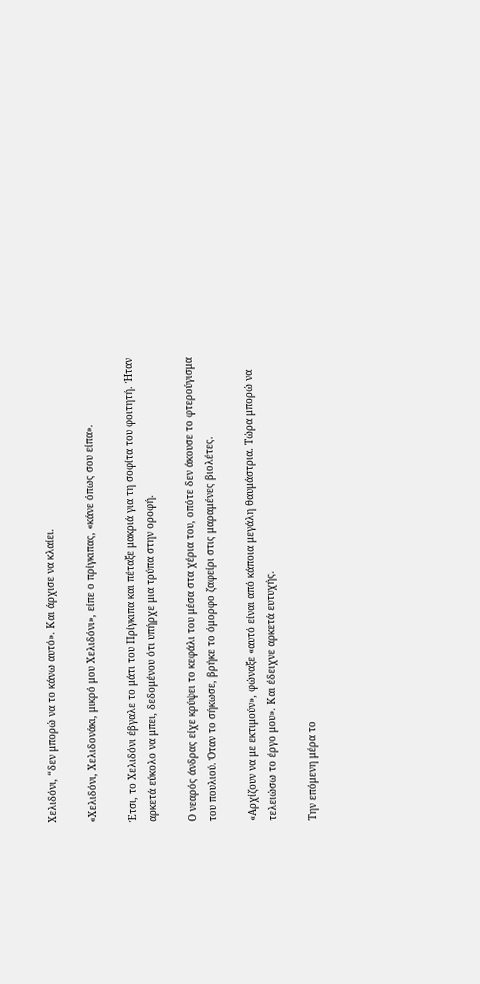Χελιδόνι, “δεν μπορώ να το κάνω αυτό». Και άρχισε να κλαίει.

«Χελιδόνι, Χελιδονάκι, μικρό μου Χελιδόνι», είπε ο πρίγκιπας, «κάνε όπως σου είπα».

Έτσι, το Χελιδόνι έβγαλε το μάτι του Πρίγκιπα και πέταξε μακριά για τη σοφίτα του φοιτητή. Ήταν αρκετά εύκολο να μπει, δεδομένου ότι υπήρχε μια τρύπα στην οροφή.

Ο νεαρός άνδρας είχε κρύψει το κεφάλι του μέσα στα χέρια του, οπότε δεν άκουσε το φτερούγισμα του πουλιού. Όταν το σήκωσε, βρήκε το όμορφο ζαφείρι στις μαραμένες βιολέτες.

«Αρχίζουν να με εκτιμούν», φώναξε «αυτό είναι από κάποια μεγάλη θαυμάστρια. Τώρα μπορώ να τελειώσω το έργο μου». Και έδειχνε αρκετά ευτυχής.

Την επόμενη μέρα το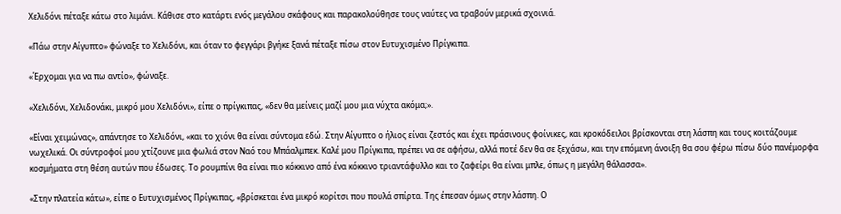Χελιδόνι πέταξε κάτω στο λιμάνι. Κάθισε στο κατάρτι ενός μεγάλου σκάφους και παρακολούθησε τους ναύτες να τραβούν μερικά σχοινιά.

«Πάω στην Αίγυπτο» φώναξε το Χελιδόνι, και όταν το φεγγάρι βγήκε ξανά πέταξε πίσω στον Ευτυχισμένο Πρίγκιπα.

«Έρχομαι για να πω αντίο», φώναξε.

«Χελιδόνι, Χελιδονάκι, μικρό μου Χελιδόνι», είπε ο πρίγκιπας, «δεν θα μείνεις μαζί μου μια νύχτα ακόμα;».

«Είναι χειμώνας», απάντησε το Χελιδόνι, «και το χιόνι θα είναι σύντομα εδώ. Στην Αίγυπτο ο ήλιος είναι ζεστός και έχει πράσινους φοίνικες, και κροκόδειλοι βρίσκονται στη λάσπη και τους κοιτάζουμε νωχελικά. Οι σύντροφοί μου χτίζουνε μια φωλιά στον Ναό του Μπάαλμπεκ. Καλέ μου Πρίγκιπα, πρέπει να σε αφήσω, αλλά ποτέ δεν θα σε ξεχάσω, και την επόμενη άνοιξη θα σου φέρω πίσω δύο πανέμορφα κοσμήματα στη θέση αυτών που έδωσες. Το ρουμπίνι θα είναι πιο κόκκινο από ένα κόκκινο τριαντάφυλλο και το ζαφείρι θα είναι μπλε, όπως η μεγάλη θάλασσα».

«Στην πλατεία κάτω», είπε ο Ευτυχισμένος Πρίγκιπας, «βρίσκεται ένα μικρό κορίτσι που πουλά σπίρτα. Της έπεσαν όμως στην λάσπη. Ο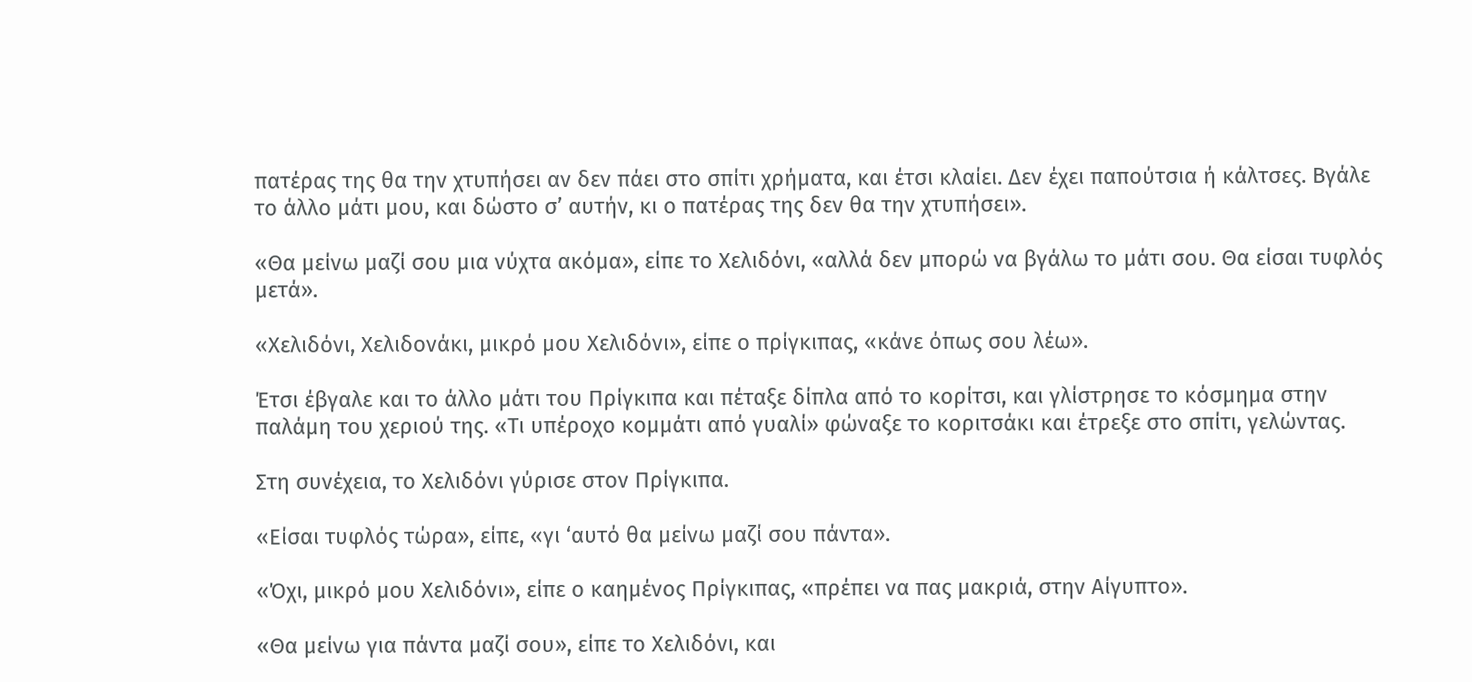πατέρας της θα την χτυπήσει αν δεν πάει στο σπίτι χρήματα, και έτσι κλαίει. Δεν έχει παπούτσια ή κάλτσες. Βγάλε το άλλο μάτι μου, και δώστο σ’ αυτήν, κι ο πατέρας της δεν θα την χτυπήσει».

«Θα μείνω μαζί σου μια νύχτα ακόμα», είπε το Χελιδόνι, «αλλά δεν μπορώ να βγάλω το μάτι σου. Θα είσαι τυφλός μετά».

«Χελιδόνι, Χελιδονάκι, μικρό μου Χελιδόνι», είπε ο πρίγκιπας, «κάνε όπως σου λέω».

Έτσι έβγαλε και το άλλο μάτι του Πρίγκιπα και πέταξε δίπλα από το κορίτσι, και γλίστρησε το κόσμημα στην παλάμη του χεριού της. «Τι υπέροχο κομμάτι από γυαλί» φώναξε το κοριτσάκι και έτρεξε στο σπίτι, γελώντας.

Στη συνέχεια, το Χελιδόνι γύρισε στον Πρίγκιπα.

«Είσαι τυφλός τώρα», είπε, «γι ‘αυτό θα μείνω μαζί σου πάντα».

«Όχι, μικρό μου Χελιδόνι», είπε ο καημένος Πρίγκιπας, «πρέπει να πας μακριά, στην Αίγυπτο».

«Θα μείνω για πάντα μαζί σου», είπε το Χελιδόνι, και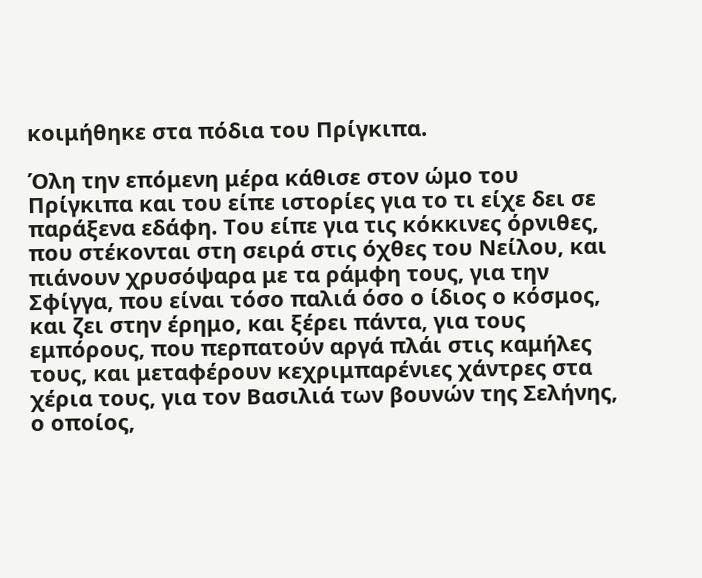κοιμήθηκε στα πόδια του Πρίγκιπα.

Όλη την επόμενη μέρα κάθισε στον ώμο του Πρίγκιπα και του είπε ιστορίες για το τι είχε δει σε παράξενα εδάφη. Του είπε για τις κόκκινες όρνιθες, που στέκονται στη σειρά στις όχθες του Νείλου, και πιάνουν χρυσόψαρα με τα ράμφη τους, για την Σφίγγα, που είναι τόσο παλιά όσο ο ίδιος ο κόσμος, και ζει στην έρημο, και ξέρει πάντα, για τους εμπόρους, που περπατούν αργά πλάι στις καμήλες τους, και μεταφέρουν κεχριμπαρένιες χάντρες στα χέρια τους, για τον Βασιλιά των βουνών της Σελήνης, ο οποίος,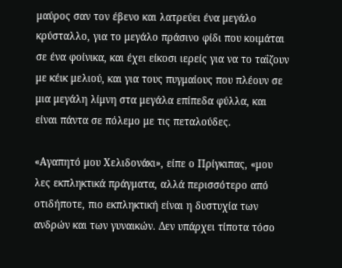μαύρος σαν τον έβενο και λατρεύει ένα μεγάλο κρύσταλλο, για το μεγάλο πράσινο φίδι που κοιμάται σε ένα φοίνικα, και έχει είκοσι ιερείς για να το ταΐζουν με κέικ μελιού, και για τους πυγμαίους που πλέουν σε μια μεγάλη λίμνη στα μεγάλα επίπεδα φύλλα, και είναι πάντα σε πόλεμο με τις πεταλούδες.

«Αγαπητό μου Χελιδονάκι», είπε ο Πρίγκιπας, «μου λες εκπληκτικά πράγματα, αλλά περισσότερο από οτιδήποτε, πιο εκπληκτική είναι η δυστυχία των ανδρών και των γυναικών. Δεν υπάρχει τίποτα τόσο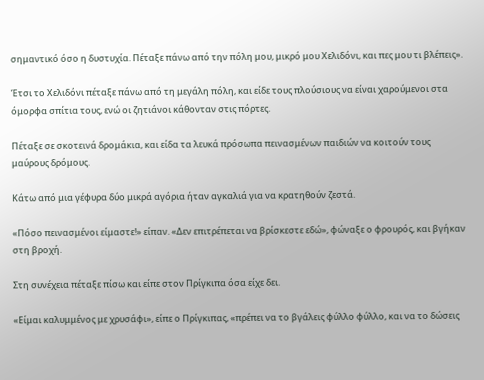σημαντικό όσο η δυστυχία. Πέταξε πάνω από την πόλη μου, μικρό μου Χελιδόνι, και πες μου τι βλέπεις».

Έτσι το Χελιδόνι πέταξε πάνω από τη μεγάλη πόλη, και είδε τους πλούσιους να είναι χαρούμενοι στα όμορφα σπίτια τους, ενώ οι ζητιάνοι κάθονταν στις πόρτες.

Πέταξε σε σκοτεινά δρομάκια, και είδα τα λευκά πρόσωπα πεινασμένων παιδιών να κοιτούν τους μαύρους δρόμους.

Κάτω από μια γέφυρα δύο μικρά αγόρια ήταν αγκαλιά για να κρατηθούν ζεστά.

«Πόσο πεινασμένοι είμαστε!» είπαν. «Δεν επιτρέπεται να βρίσκεστε εδώ», φώναξε ο φρουρός, και βγήκαν στη βροχή.

Στη συνέχεια πέταξε πίσω και είπε στον Πρίγκιπα όσα είχε δει.

«Είμαι καλυμμένος με χρυσάφι», είπε ο Πρίγκιπας, «πρέπει να το βγάλεις φύλλο φύλλο, και να το δώσεις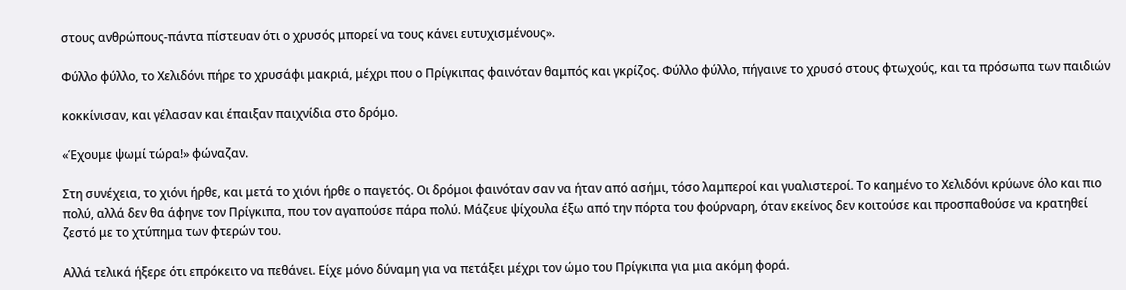στους ανθρώπους-πάντα πίστευαν ότι ο χρυσός μπορεί να τους κάνει ευτυχισμένους».

Φύλλο φύλλο, το Χελιδόνι πήρε το χρυσάφι μακριά, μέχρι που ο Πρίγκιπας φαινόταν θαμπός και γκρίζος. Φύλλο φύλλο, πήγαινε το χρυσό στους φτωχούς, και τα πρόσωπα των παιδιών

κοκκίνισαν, και γέλασαν και έπαιξαν παιχνίδια στο δρόμο.

«Έχουμε ψωμί τώρα!» φώναζαν.

Στη συνέχεια, το χιόνι ήρθε, και μετά το χιόνι ήρθε ο παγετός. Οι δρόμοι φαινόταν σαν να ήταν από ασήμι, τόσο λαμπεροί και γυαλιστεροί. Το καημένο το Χελιδόνι κρύωνε όλο και πιο πολύ, αλλά δεν θα άφηνε τον Πρίγκιπα, που τον αγαπούσε πάρα πολύ. Μάζευε ψίχουλα έξω από την πόρτα του φούρναρη, όταν εκείνος δεν κοιτούσε και προσπαθούσε να κρατηθεί ζεστό με το χτύπημα των φτερών του.

Αλλά τελικά ήξερε ότι επρόκειτο να πεθάνει. Είχε μόνο δύναμη για να πετάξει μέχρι τον ώμο του Πρίγκιπα για μια ακόμη φορά.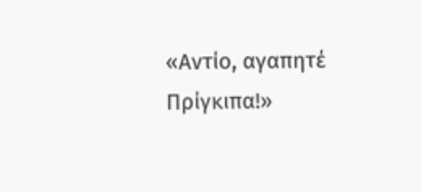«Αντίο, αγαπητέ Πρίγκιπα!»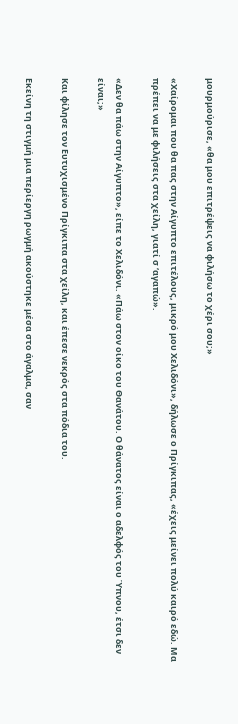μουρμούρισε, «θα μου επιτρέψεις να φιλήσω το χέρι σου;»

«Χαίρομαι που θα πας στην Αίγυπτο επιτέλους, μικρό μου Χελιδόνι», δήλωσε ο Πρίγκιπας, «έχεις μείνει πολύ καιρό εδώ. Μα πρέπει να με φιλήσεις στα χείλη, γιατί σ ‘αγαπώ».

«Δεν θα πάω στην Αίγυπτο», είπε το Χελιδόνι. «Πάω στον οίκο του Θανάτου. Ο θάνατος είναι ο αδελφός του Ύπνου, έτσι δεν είναι;»

Και φίλησε τον Ευτυχισμένο Πρίγκιπα στα χείλη, και έπεσε νεκρός στα πόδια του.

Εκείνη τη στιγμή μια περίεργη ρωγμή ακούστηκε μέσα στο άγαλμα, σαν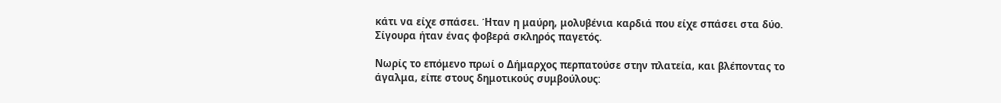κάτι να είχε σπάσει. Ήταν η μαύρη, μολυβένια καρδιά που είχε σπάσει στα δύο. Σίγουρα ήταν ένας φοβερά σκληρός παγετός.

Νωρίς το επόμενο πρωί ο Δήμαρχος περπατούσε στην πλατεία, και βλέποντας το άγαλμα, είπε στους δημοτικούς συμβούλους: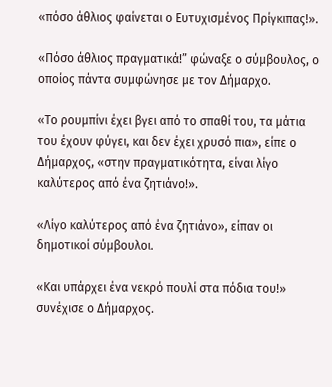«πόσο άθλιος φαίνεται ο Ευτυχισμένος Πρίγκιπας!».

«Πόσο άθλιος πραγματικά!” φώναξε ο σύμβουλος, ο οποίος πάντα συμφώνησε με τον Δήμαρχο.

«Το ρουμπίνι έχει βγει από το σπαθί του, τα μάτια του έχουν φύγει, και δεν έχει χρυσό πια», είπε ο Δήμαρχος, «στην πραγματικότητα, είναι λίγο καλύτερος από ένα ζητιάνο!».

«Λίγο καλύτερος από ένα ζητιάνο», είπαν οι δημοτικοί σύμβουλοι.

«Και υπάρχει ένα νεκρό πουλί στα πόδια του!» συνέχισε ο Δήμαρχος.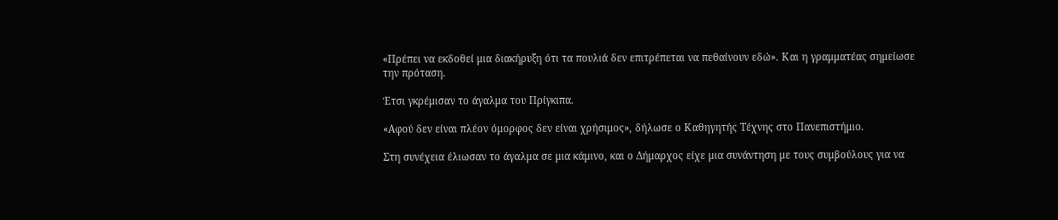«Πρέπει να εκδοθεί μια διακήρυξη ότι τα πουλιά δεν επιτρέπεται να πεθαίνουν εδώ». Και η γραμματέας σημείωσε την πρόταση.

Έτσι γκρέμισαν το άγαλμα του Πρίγκιπα.

«Αφού δεν είναι πλέον όμορφος δεν είναι χρήσιμος», δήλωσε ο Καθηγητής Τέχνης στο Πανεπιστήμιο.

Στη συνέχεια έλιωσαν το άγαλμα σε μια κάμινο, και ο Δήμαρχος είχε μια συνάντηση με τους συμβούλους για να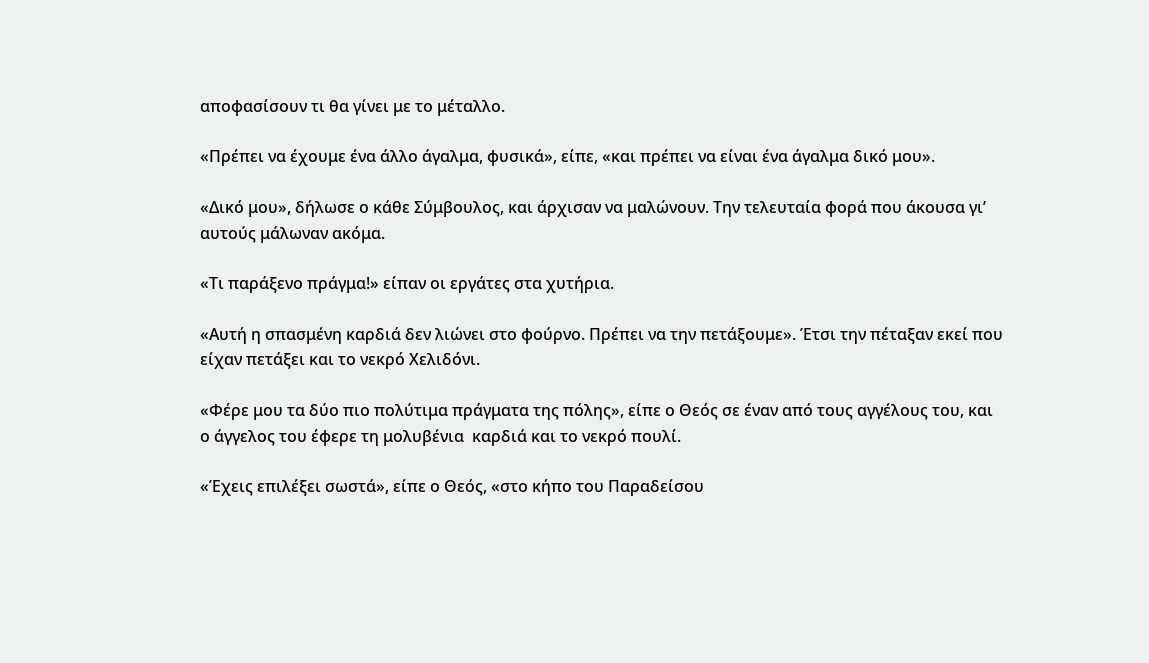αποφασίσουν τι θα γίνει με το μέταλλο.

«Πρέπει να έχουμε ένα άλλο άγαλμα, φυσικά», είπε, «και πρέπει να είναι ένα άγαλμα δικό μου».

«Δικό μου», δήλωσε ο κάθε Σύμβουλος, και άρχισαν να μαλώνουν. Την τελευταία φορά που άκουσα γι’ αυτούς μάλωναν ακόμα.

«Τι παράξενο πράγμα!» είπαν οι εργάτες στα χυτήρια.

«Αυτή η σπασμένη καρδιά δεν λιώνει στο φούρνο. Πρέπει να την πετάξουμε». Έτσι την πέταξαν εκεί που είχαν πετάξει και το νεκρό Χελιδόνι.

«Φέρε μου τα δύο πιο πολύτιμα πράγματα της πόλης», είπε ο Θεός σε έναν από τους αγγέλους του, και ο άγγελος του έφερε τη μολυβένια  καρδιά και το νεκρό πουλί.

«Έχεις επιλέξει σωστά», είπε ο Θεός, «στο κήπο του Παραδείσου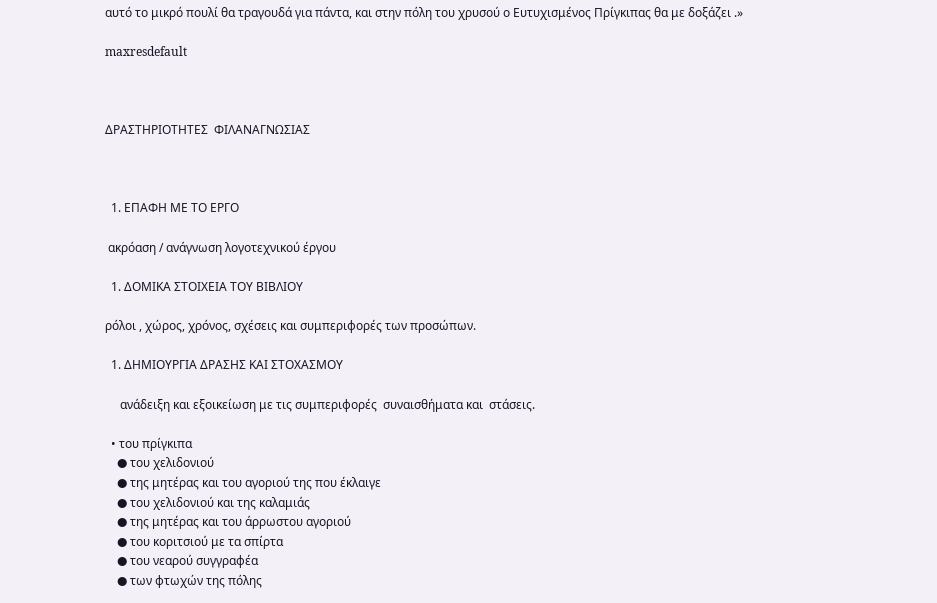αυτό το μικρό πουλί θα τραγουδά για πάντα, και στην πόλη του χρυσού ο Ευτυχισμένος Πρίγκιπας θα με δοξάζει .»

maxresdefault



ΔΡΑΣΤΗΡΙΟΤΗΤΕΣ  ΦΙΛΑΝΑΓΝΩΣΙΑΣ



  1. ΕΠΑΦΗ ΜΕ ΤΟ ΕΡΓΟ

 ακρόαση / ανάγνωση λογοτεχνικού έργου

  1. ΔΟΜΙΚΑ ΣΤΟΙΧΕΙΑ ΤΟΥ ΒΙΒΛΙΟΥ

ρόλοι , χώρος, χρόνος, σχέσεις και συμπεριφορές των προσώπων.

  1. ΔΗΜΙΟΥΡΓΙΑ ΔΡΑΣΗΣ ΚΑΙ ΣΤΟΧΑΣΜΟΥ

     ανάδειξη και εξοικείωση με τις συμπεριφορές  συναισθήματα και  στάσεις.

  • του πρίγκιπα
    ● του χελιδονιού
    ● της μητέρας και του αγοριού της που έκλαιγε
    ● του χελιδονιού και της καλαμιάς
    ● της μητέρας και του άρρωστου αγοριού
    ● του κοριτσιού με τα σπίρτα
    ● του νεαρού συγγραφέα
    ● των φτωχών της πόλης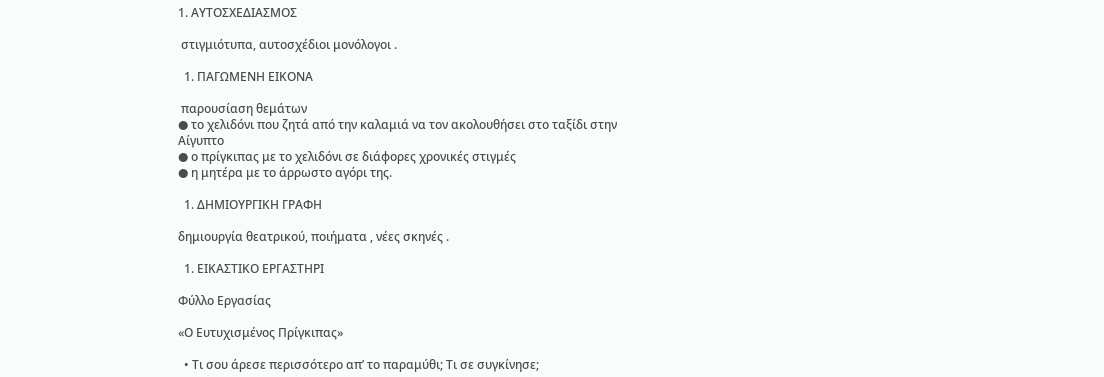1. ΑΥΤΟΣΧΕΔΙΑΣΜΟΣ

 στιγμιότυπα, αυτοσχέδιοι μονόλογοι .

  1. ΠΑΓΩΜΕΝΗ ΕΙΚΟΝΑ

 παρουσίαση θεμάτων
● το χελιδόνι που ζητά από την καλαμιά να τον ακολουθήσει στο ταξίδι στην Αίγυπτο
● ο πρίγκιπας με το χελιδόνι σε διάφορες χρονικές στιγμές
● η μητέρα με το άρρωστο αγόρι της.

  1. ΔΗΜΙΟΥΡΓΙΚΗ ΓΡΑΦΗ

δημιουργία θεατρικού, ποιήματα , νέες σκηνές .

  1. ΕΙΚΑΣΤΙΚΟ ΕΡΓΑΣΤΗΡΙ

Φύλλο Εργασίας

«Ο Ευτυχισμένος Πρίγκιπας»

  • Τι σου άρεσε περισσότερο απ’ το παραμύθι; Τι σε συγκίνησε;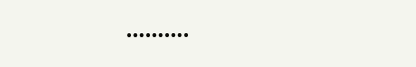……….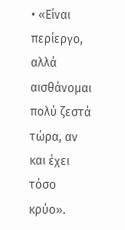• «Είναι περίεργο, αλλά αισθάνομαι πολύ ζεστά τώρα, αν και έχει τόσο κρύο».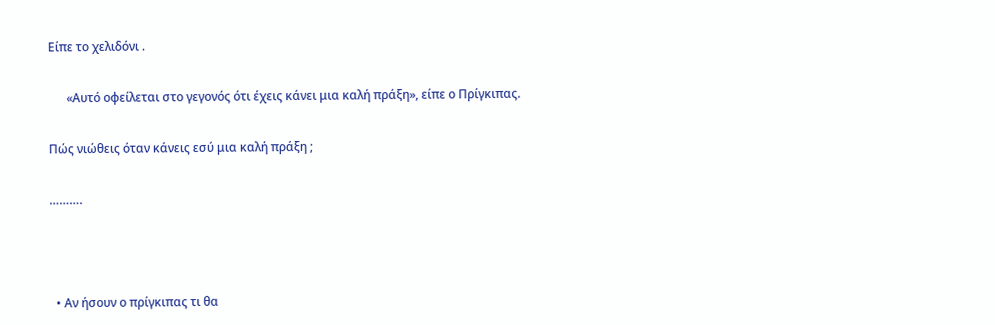Είπε το χελιδόνι .

      «Αυτό οφείλεται στο γεγονός ότι έχεις κάνει μια καλή πράξη», είπε ο Πρίγκιπας.

Πώς νιώθεις όταν κάνεις εσύ μια καλή πράξη ;

……….



  • Αν ήσουν ο πρίγκιπας τι θα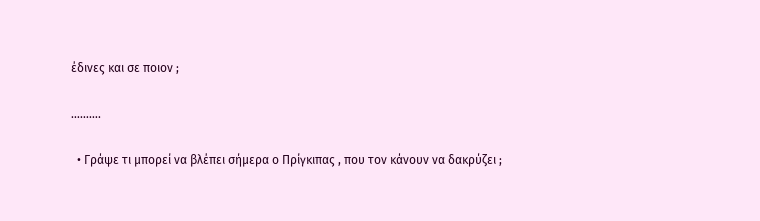έδινες και σε ποιον ;

……….

  • Γράψε τι μπορεί να βλέπει σήμερα ο Πρίγκιπας , που τον κάνουν να δακρύζει ;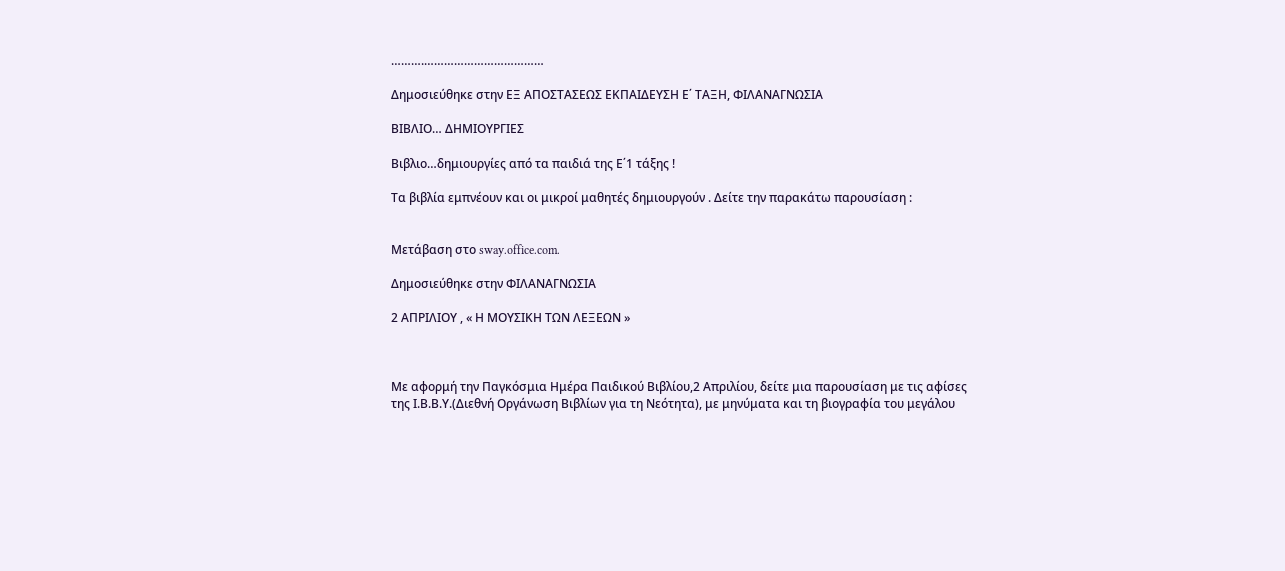……….………………………………

Δημοσιεύθηκε στην ΕΞ ΑΠΟΣΤΑΣΕΩΣ ΕΚΠΑΙΔΕΥΣΗ Ε΄ ΤΑΞΗ, ΦΙΛΑΝΑΓΝΩΣΙΑ

ΒΙΒΛΙΟ… ΔΗΜΙΟΥΡΓΙΕΣ

Βιβλιο…δημιουργίες από τα παιδιά της Ε΄1 τάξης !

Τα βιβλία εμπνέουν και οι μικροί μαθητές δημιουργούν . Δείτε την παρακάτω παρουσίαση :


Μετάβαση στο sway.office.com.

Δημοσιεύθηκε στην ΦΙΛΑΝΑΓΝΩΣΙΑ

2 ΑΠΡΙΛΙΟΥ , « Η ΜΟΥΣΙΚΗ ΤΩΝ ΛΕΞΕΩΝ »



Με αφορμή την Παγκόσμια Ημέρα Παιδικού Βιβλίου,2 Απριλίου, δείτε μια παρουσίαση με τις αφίσες της Ι.Β.Β.Υ.(Διεθνή Οργάνωση Βιβλίων για τη Νεότητα), με μηνύματα και τη βιογραφία του μεγάλου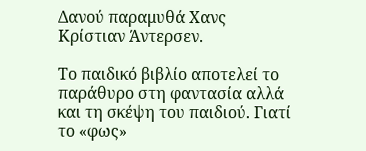Δανού παραμυθά Χανς Κρίστιαν Άντερσεν.

Το παιδικό βιβλίο αποτελεί το παράθυρο στη φαντασία αλλά και τη σκέψη του παιδιού. Γιατί το «φως»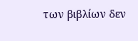των βιβλίων δεν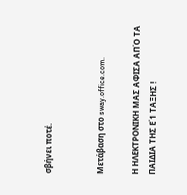σβήνει ποτέ.


Μετάβαση στο sway.office.com.

Η ΗΛΕΚΤΡΟΝΙΚΗ ΜΑΣ ΑΦΙΣΑ ΑΠΌ ΤΑ ΠΑΙΔΙΑ ΤΗΣ Ε΄1 ΤΑΞΗΣ !